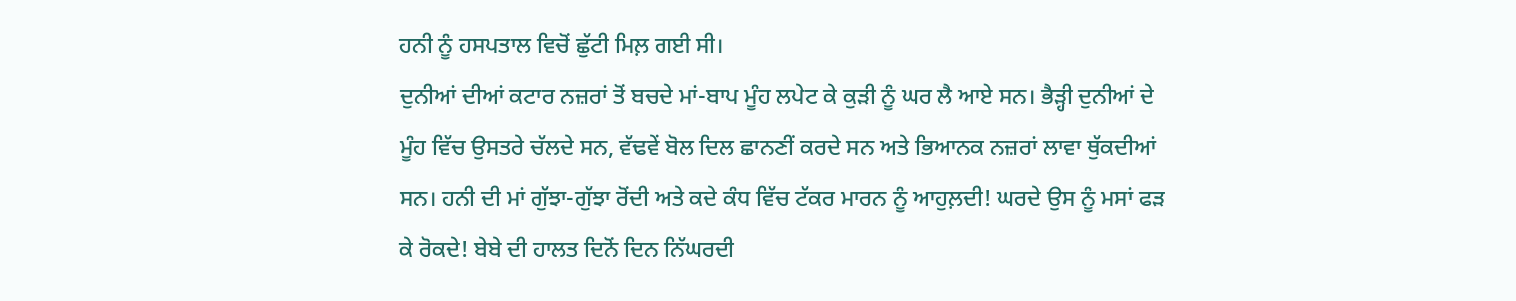ਹਨੀ ਨੂੰ ਹਸਪਤਾਲ ਵਿਚੋਂ ਛੁੱਟੀ ਮਿਲ਼ ਗਈ ਸੀ।
ਦੁਨੀਆਂ ਦੀਆਂ ਕਟਾਰ ਨਜ਼ਰਾਂ ਤੋਂ ਬਚਦੇ ਮਾਂ-ਬਾਪ ਮੂੰਹ ਲਪੇਟ ਕੇ ਕੁੜੀ ਨੂੰ ਘਰ ਲੈ ਆਏ ਸਨ। ਭੈੜ੍ਹੀ ਦੁਨੀਆਂ ਦੇ ਮੂੰਹ ਵਿੱਚ ਉਸਤਰੇ ਚੱਲਦੇ ਸਨ, ਵੱਢਵੇਂ ਬੋਲ ਦਿਲ ਛਾਨਣੀਂ ਕਰਦੇ ਸਨ ਅਤੇ ਭਿਆਨਕ ਨਜ਼ਰਾਂ ਲਾਵਾ ਥੁੱਕਦੀਆਂ ਸਨ। ਹਨੀ ਦੀ ਮਾਂ ਗੁੱਝਾ-ਗੁੱਝਾ ਰੋਂਦੀ ਅਤੇ ਕਦੇ ਕੰਧ ਵਿੱਚ ਟੱਕਰ ਮਾਰਨ ਨੂੰ ਆਹੁਲ਼ਦੀ! ਘਰਦੇ ਉਸ ਨੂੰ ਮਸਾਂ ਫੜ ਕੇ ਰੋਕਦੇ! ਬੇਬੇ ਦੀ ਹਾਲਤ ਦਿਨੋਂ ਦਿਨ ਨਿੱਘਰਦੀ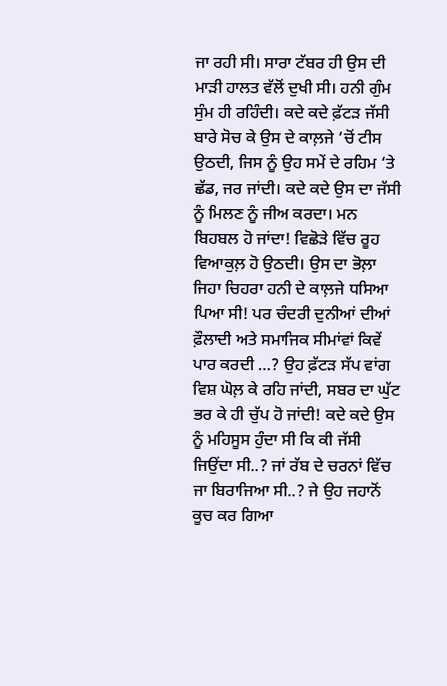ਜਾ ਰਹੀ ਸੀ। ਸਾਰਾ ਟੱਬਰ ਹੀ ਉਸ ਦੀ ਮਾੜੀ ਹਾਲਤ ਵੱਲੋਂ ਦੁਖੀ ਸੀ। ਹਨੀ ਗੁੰਮ ਸੁੰਮ ਹੀ ਰਹਿੰਦੀ। ਕਦੇ ਕਦੇ ਫ਼ੱਟੜ ਜੱਸੀ ਬਾਰੇ ਸੋਚ ਕੇ ਉਸ ਦੇ ਕਾਲ਼ਜੇ ‘ਚੋਂ ਟੀਸ ਉਠਦੀ, ਜਿਸ ਨੂੰ ਉਹ ਸਮੇਂ ਦੇ ਰਹਿਮ ‘ਤੇ ਛੱਡ, ਜਰ ਜਾਂਦੀ। ਕਦੇ ਕਦੇ ਉਸ ਦਾ ਜੱਸੀ ਨੂੰ ਮਿਲਣ ਨੂੰ ਜੀਅ ਕਰਦਾ। ਮਨ ਬਿਹਬਲ ਹੋ ਜਾਂਦਾ! ਵਿਛੋੜੇ ਵਿੱਚ ਰੂਹ ਵਿਆਕੁਲ਼ ਹੋ ਉਠਦੀ। ਉਸ ਦਾ ਭੋਲ਼ਾ ਜਿਹਾ ਚਿਹਰਾ ਹਨੀ ਦੇ ਕਾਲ਼ਜੇ ਧਸਿਆ ਪਿਆ ਸੀ! ਪਰ ਚੰਦਰੀ ਦੁਨੀਆਂ ਦੀਆਂ ਫ਼ੌਲਾਦੀ ਅਤੇ ਸਮਾਜਿਕ ਸੀਮਾਂਵਾਂ ਕਿਵੇਂ ਪਾਰ ਕਰਦੀ …? ਉਹ ਫ਼ੱਟੜ ਸੱਪ ਵਾਂਗ ਵਿਸ਼ ਘੋਲ਼ ਕੇ ਰਹਿ ਜਾਂਦੀ, ਸਬਰ ਦਾ ਘੁੱਟ ਭਰ ਕੇ ਹੀ ਚੁੱਪ ਹੋ ਜਾਂਦੀ! ਕਦੇ ਕਦੇ ਉਸ ਨੂੰ ਮਹਿਸੂਸ ਹੁੰਦਾ ਸੀ ਕਿ ਕੀ ਜੱਸੀ ਜਿਉਂਦਾ ਸੀ..? ਜਾਂ ਰੱਬ ਦੇ ਚਰਨਾਂ ਵਿੱਚ ਜਾ ਬਿਰਾਜਿਆ ਸੀ..? ਜੇ ਉਹ ਜਹਾਨੋਂ ਕੂਚ ਕਰ ਗਿਆ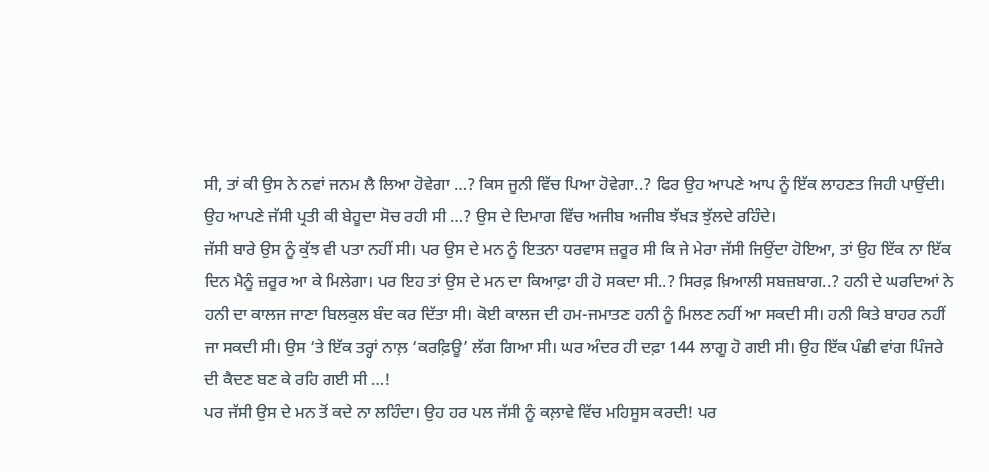ਸੀ, ਤਾਂ ਕੀ ਉਸ ਨੇ ਨਵਾਂ ਜਨਮ ਲੈ ਲਿਆ ਹੋਵੇਗਾ …? ਕਿਸ ਜੂਨੀ ਵਿੱਚ ਪਿਆ ਹੋਵੇਗਾ..? ਫਿਰ ਉਹ ਆਪਣੇ ਆਪ ਨੂੰ ਇੱਕ ਲਾਹਣਤ ਜਿਹੀ ਪਾਉਂਦੀ। ਉਹ ਆਪਣੇ ਜੱਸੀ ਪ੍ਰਤੀ ਕੀ ਬੇਹੂਦਾ ਸੋਚ ਰਹੀ ਸੀ …? ਉਸ ਦੇ ਦਿਮਾਗ ਵਿੱਚ ਅਜੀਬ ਅਜੀਬ ਝੱਖੜ ਝੁੱਲਦੇ ਰਹਿੰਦੇ।
ਜੱਸੀ ਬਾਰੇ ਉਸ ਨੂੰ ਕੁੱਝ ਵੀ ਪਤਾ ਨਹੀਂ ਸੀ। ਪਰ ਉਸ ਦੇ ਮਨ ਨੂੰ ਇਤਨਾ ਧਰਵਾਸ ਜ਼ਰੂਰ ਸੀ ਕਿ ਜੇ ਮੇਰਾ ਜੱਸੀ ਜਿਉਂਦਾ ਹੋਇਆ, ਤਾਂ ਉਹ ਇੱਕ ਨਾ ਇੱਕ ਦਿਨ ਮੈਨੂੰ ਜ਼ਰੂਰ ਆ ਕੇ ਮਿਲੇਗਾ। ਪਰ ਇਹ ਤਾਂ ਉਸ ਦੇ ਮਨ ਦਾ ਕਿਆਫ਼ਾ ਹੀ ਹੋ ਸਕਦਾ ਸੀ..? ਸਿਰਫ਼ ਖ਼ਿਆਲੀ ਸਬਜ਼ਬਾਗ..? ਹਨੀ ਦੇ ਘਰਦਿਆਂ ਨੇ ਹਨੀ ਦਾ ਕਾਲਜ ਜਾਣਾ ਬਿਲਕੁਲ ਬੰਦ ਕਰ ਦਿੱਤਾ ਸੀ। ਕੋਈ ਕਾਲਜ ਦੀ ਹਮ-ਜਮਾਤਣ ਹਨੀ ਨੂੰ ਮਿਲਣ ਨਹੀਂ ਆ ਸਕਦੀ ਸੀ। ਹਨੀ ਕਿਤੇ ਬਾਹਰ ਨਹੀਂ ਜਾ ਸਕਦੀ ਸੀ। ਉਸ ‘ਤੇ ਇੱਕ ਤਰ੍ਹਾਂ ਨਾਲ਼ ‘ਕਰਫ਼ਿਊ’ ਲੱਗ ਗਿਆ ਸੀ। ਘਰ ਅੰਦਰ ਹੀ ਦਫ਼ਾ 144 ਲਾਗੂ ਹੋ ਗਈ ਸੀ। ਉਹ ਇੱਕ ਪੰਛੀ ਵਾਂਗ ਪਿੰਜਰੇ ਦੀ ਕੈਦਣ ਬਣ ਕੇ ਰਹਿ ਗਈ ਸੀ …!
ਪਰ ਜੱਸੀ ਉਸ ਦੇ ਮਨ ਤੋਂ ਕਦੇ ਨਾ ਲਹਿੰਦਾ। ਉਹ ਹਰ ਪਲ ਜੱਸੀ ਨੂੰ ਕਲ਼ਾਵੇ ਵਿੱਚ ਮਹਿਸੂਸ ਕਰਦੀ! ਪਰ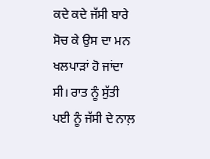ਕਦੇ ਕਦੇ ਜੱਸੀ ਬਾਰੇ ਸੋਚ ਕੇ ਉਸ ਦਾ ਮਨ ਖਲਪਾੜਾਂ ਹੋ ਜਾਂਦਾ ਸੀ। ਰਾਤ ਨੂੰ ਸੁੱਤੀ ਪਈ ਨੂੰ ਜੱਸੀ ਦੇ ਨਾਲ਼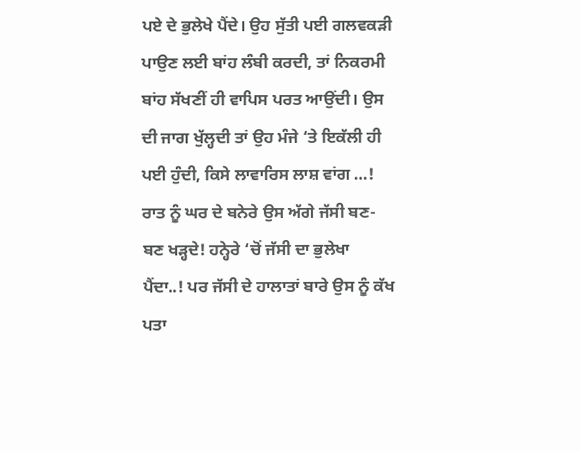ਪਏ ਦੇ ਭੁਲੇਖੇ ਪੈਂਦੇ। ਉਹ ਸੁੱਤੀ ਪਈ ਗਲਵਕੜੀ ਪਾਉਣ ਲਈ ਬਾਂਹ ਲੰਬੀ ਕਰਦੀ, ਤਾਂ ਨਿਕਰਮੀ ਬਾਂਹ ਸੱਖਣੀਂ ਹੀ ਵਾਪਿਸ ਪਰਤ ਆਉਂਦੀ। ਉਸ ਦੀ ਜਾਗ ਖੁੱਲ੍ਹਦੀ ਤਾਂ ਉਹ ਮੰਜੇ ‘ਤੇ ਇਕੱਲੀ ਹੀ ਪਈ ਹੁੰਦੀ, ਕਿਸੇ ਲਾਵਾਰਿਸ ਲਾਸ਼ ਵਾਂਗ …! ਰਾਤ ਨੂੰ ਘਰ ਦੇ ਬਨੇਰੇ ਉਸ ਅੱਗੇ ਜੱਸੀ ਬਣ-ਬਣ ਖੜ੍ਹਦੇ! ਹਨ੍ਹੇਰੇ ‘ਚੋਂ ਜੱਸੀ ਦਾ ਭੁਲੇਖਾ ਪੈਂਦਾ..! ਪਰ ਜੱਸੀ ਦੇ ਹਾਲਾਤਾਂ ਬਾਰੇ ਉਸ ਨੂੰ ਕੱਖ ਪਤਾ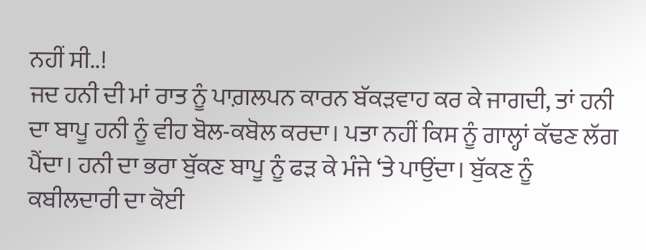ਨਹੀਂ ਸੀ..!
ਜਦ ਹਨੀ ਦੀ ਮਾਂ ਰਾਤ ਨੂੰ ਪਾਗ਼ਲਪਨ ਕਾਰਨ ਬੱਕੜਵਾਹ ਕਰ ਕੇ ਜਾਗਦੀ, ਤਾਂ ਹਨੀ ਦਾ ਬਾਪੂ ਹਨੀ ਨੂੰ ਵੀਹ ਬੋਲ-ਕਬੋਲ ਕਰਦਾ। ਪਤਾ ਨਹੀਂ ਕਿਸ ਨੂੰ ਗਾਲ੍ਹਾਂ ਕੱਢਣ ਲੱਗ ਪੈਂਦਾ। ਹਨੀ ਦਾ ਭਰਾ ਬੁੱਕਣ ਬਾਪੂ ਨੂੰ ਫੜ ਕੇ ਮੰਜੇ ‘ਤੇ ਪਾਉਂਦਾ। ਬੁੱਕਣ ਨੂੰ ਕਬੀਲਦਾਰੀ ਦਾ ਕੋਈ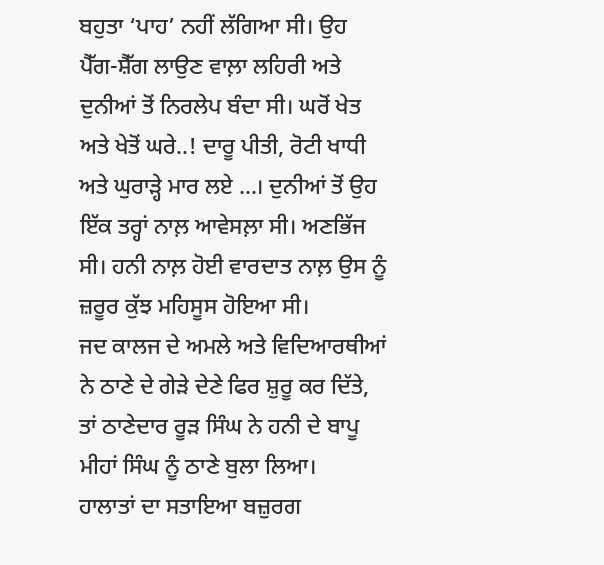ਬਹੁਤਾ ‘ਪਾਹ’ ਨਹੀਂ ਲੱਗਿਆ ਸੀ। ਉਹ ਪੈੱਗ-ਸ਼ੈੱਗ ਲਾਉਣ ਵਾਲ਼ਾ ਲਹਿਰੀ ਅਤੇ ਦੁਨੀਆਂ ਤੋਂ ਨਿਰਲੇਪ ਬੰਦਾ ਸੀ। ਘਰੋਂ ਖੇਤ ਅਤੇ ਖੇਤੋਂ ਘਰੇ..! ਦਾਰੂ ਪੀਤੀ, ਰੋਟੀ ਖਾਧੀ ਅਤੇ ਘੁਰਾੜ੍ਹੇ ਮਾਰ ਲਏ …। ਦੁਨੀਆਂ ਤੋਂ ਉਹ ਇੱਕ ਤਰ੍ਹਾਂ ਨਾਲ਼ ਆਵੇਸਲ਼ਾ ਸੀ। ਅਣਭਿੱਜ ਸੀ। ਹਨੀ ਨਾਲ਼ ਹੋਈ ਵਾਰਦਾਤ ਨਾਲ਼ ਉਸ ਨੂੰ ਜ਼ਰੂਰ ਕੁੱਝ ਮਹਿਸੂਸ ਹੋਇਆ ਸੀ।
ਜਦ ਕਾਲਜ ਦੇ ਅਮਲੇ ਅਤੇ ਵਿਦਿਆਰਥੀਆਂ ਨੇ ਠਾਣੇ ਦੇ ਗੇੜੇ ਦੇਣੇ ਫਿਰ ਸ਼ੁਰੂ ਕਰ ਦਿੱਤੇ, ਤਾਂ ਠਾਣੇਦਾਰ ਰੂੜ ਸਿੰਘ ਨੇ ਹਨੀ ਦੇ ਬਾਪੂ ਮੀਹਾਂ ਸਿੰਘ ਨੂੰ ਠਾਣੇ ਬੁਲਾ ਲਿਆ।
ਹਾਲਾਤਾਂ ਦਾ ਸਤਾਇਆ ਬਜ਼ੁਰਗ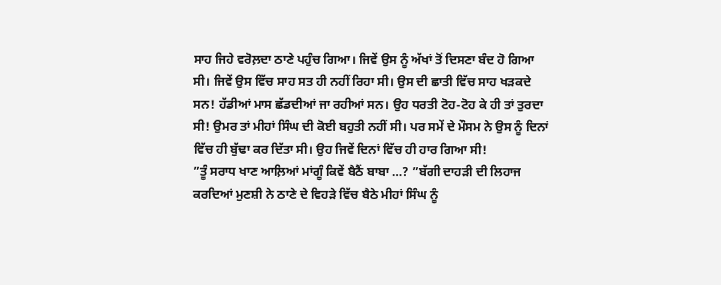ਸਾਹ ਜਿਹੇ ਵਰੋਲ਼ਦਾ ਠਾਣੇ ਪਹੁੰਚ ਗਿਆ। ਜਿਵੇਂ ਉਸ ਨੂੰ ਅੱਖਾਂ ਤੋਂ ਦਿਸਣਾ ਬੰਦ ਹੋ ਗਿਆ ਸੀ। ਜਿਵੇਂ ਉਸ ਵਿੱਚ ਸਾਹ ਸਤ ਹੀ ਨਹੀਂ ਰਿਹਾ ਸੀ। ਉਸ ਦੀ ਛਾਤੀ ਵਿੱਚ ਸਾਹ ਖੜਕਦੇ ਸਨ! ਹੱਡੀਆਂ ਮਾਸ ਛੱਡਦੀਆਂ ਜਾ ਰਹੀਆਂ ਸਨ। ਉਹ ਧਰਤੀ ਟੋਹ-ਟੋਹ ਕੇ ਹੀ ਤਾਂ ਤੁਰਦਾ ਸੀ! ਉਮਰ ਤਾਂ ਮੀਹਾਂ ਸਿੰਘ ਦੀ ਕੋਈ ਬਹੁਤੀ ਨਹੀਂ ਸੀ। ਪਰ ਸਮੇਂ ਦੇ ਮੌਸਮ ਨੇ ਉਸ ਨੂੰ ਦਿਨਾਂ ਵਿੱਚ ਹੀ ਬੁੱਢਾ ਕਰ ਦਿੱਤਾ ਸੀ। ਉਹ ਜਿਵੇਂ ਦਿਨਾਂ ਵਿੱਚ ਹੀ ਹਾਰ ਗਿਆ ਸੀ!
”ਤੂੰ ਸਰਾਧ ਖਾਣ ਆਲ਼ਿਆਂ ਮਾਂਗੂੰ ਕਿਵੇਂ ਬੈਠੈਂ ਬਾਬਾ …? ”ਬੱਗੀ ਦਾਹੜੀ ਦੀ ਲਿਹਾਜ ਕਰਦਿਆਂ ਮੁਣਸ਼ੀ ਨੇ ਠਾਣੇ ਦੇ ਵਿਹੜੇ ਵਿੱਚ ਬੈਠੇ ਮੀਹਾਂ ਸਿੰਘ ਨੂੰ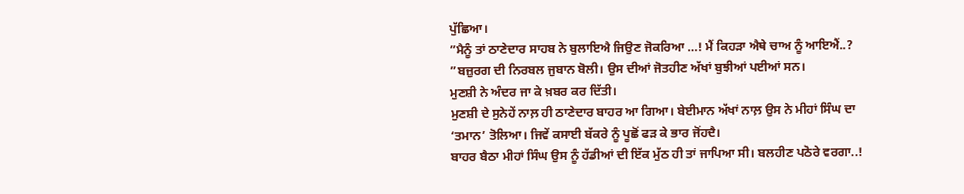ਪੁੱਛਿਆ।
”ਮੈਨੂੰ ਤਾਂ ਠਾਣੇਦਾਰ ਸਾਹਬ ਨੇ ਬੁਲਾਇਐ ਜਿਉਣ ਜੋਕਰਿਆ …! ਮੈਂ ਕਿਹੜਾ ਐਥੇ ਚਾਅ ਨੂੰ ਆਇਐਂ..? ”ਬਜ਼ੁਰਗ ਦੀ ਨਿਰਬਲ ਜੁਬਾਨ ਬੋਲੀ। ਉਸ ਦੀਆਂ ਜੋਤਹੀਣ ਅੱਖਾਂ ਬੁਝੀਆਂ ਪਈਆਂ ਸਨ।
ਮੁਣਸ਼ੀ ਨੇ ਅੰਦਰ ਜਾ ਕੇ ਖ਼ਬਰ ਕਰ ਦਿੱਤੀ।
ਮੁਣਸ਼ੀ ਦੇ ਸੁਨੇਹੇਂ ਨਾਲ਼ ਹੀ ਠਾਣੇਦਾਰ ਬਾਹਰ ਆ ਗਿਆ। ਬੇਈਮਾਨ ਅੱਖਾਂ ਨਾਲ਼ ਉਸ ਨੇ ਮੀਹਾਂ ਸਿੰਘ ਦਾ ‘ਤਮਾਨ’ ਤੋਲਿਆ। ਜਿਵੇਂ ਕਸਾਈ ਬੱਕਰੇ ਨੂੰ ਪੂਛੋਂ ਫੜ ਕੇ ਭਾਰ ਜੋਂਹਦੈ।
ਬਾਹਰ ਬੈਠਾ ਮੀਹਾਂ ਸਿੰਘ ਉਸ ਨੂੰ ਹੱਡੀਆਂ ਦੀ ਇੱਕ ਮੁੱਠ ਹੀ ਤਾਂ ਜਾਪਿਆ ਸੀ। ਬਲਹੀਣ ਪਠੋਰੇ ਵਰਗਾ..!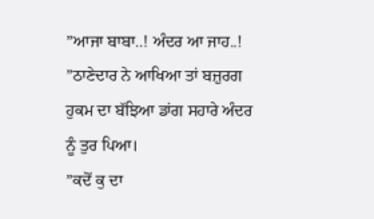”ਆਜਾ ਬਾਬਾ..! ਅੰਦਰ ਆ ਜਾਹ..! ”ਠਾਣੇਦਾਰ ਨੇ ਆਖਿਆ ਤਾਂ ਬਜ਼ੁਰਗ ਹੁਕਮ ਦਾ ਬੱਝਿਆ ਡਾਂਗ ਸਹਾਰੇ ਅੰਦਰ ਨੂੰ ਤੁਰ ਪਿਆ।
”ਕਦੋਂ ਕੁ ਦਾ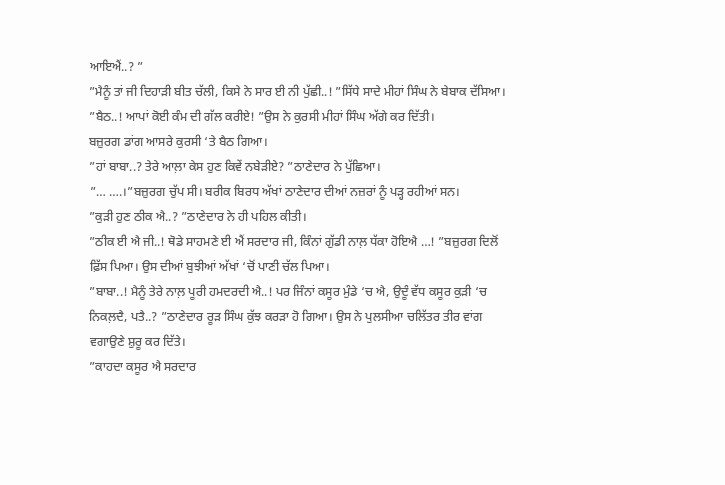ਆਇਐਂ..? ”
”ਮੈਨੂੰ ਤਾਂ ਜੀ ਦਿਹਾੜੀ ਬੀਤ ਚੱਲੀ, ਕਿਸੇ ਨੇ ਸਾਰ ਈ ਨੀ ਪੁੱਛੀ..! ”ਸਿੱਧੇ ਸਾਦੇ ਮੀਹਾਂ ਸਿੰਘ ਨੇ ਬੇਬਾਕ ਦੱਸਿਆ।
”ਬੈਠ..! ਆਪਾਂ ਕੋਈ ਕੰਮ ਦੀ ਗੱਲ ਕਰੀਏ! ”ਉਸ ਨੇ ਕੁਰਸੀ ਮੀਹਾਂ ਸਿੰਘ ਅੱਗੇ ਕਰ ਦਿੱਤੀ।
ਬਜ਼ੁਰਗ ਡਾਂਗ ਆਸਰੇ ਕੁਰਸੀ ‘ਤੇ ਬੈਠ ਗਿਆ।
”ਹਾਂ ਬਾਬਾ..? ਤੇਰੇ ਆਲ਼ਾ ਕੇਸ ਹੁਣ ਕਿਵੇਂ ਨਬੇੜੀਏ? ”ਠਾਣੇਦਾਰ ਨੇ ਪੁੱਛਿਆ।
”… ….।”ਬਜ਼ੁਰਗ ਚੁੱਪ ਸੀ। ਬਰੀਕ ਬਿਰਧ ਅੱਖਾਂ ਠਾਣੇਦਾਰ ਦੀਆਂ ਨਜ਼ਰਾਂ ਨੂੰ ਪੜ੍ਹ ਰਹੀਆਂ ਸਨ।
”ਕੁੜੀ ਹੁਣ ਠੀਕ ਐ..? ”ਠਾਣੇਦਾਰ ਨੇ ਹੀ ਪਹਿਲ ਕੀਤੀ।
”ਠੀਕ ਈ ਐ ਜੀ..! ਥੋਡੇ ਸਾਹਮਣੇ ਈ ਐਂ ਸਰਦਾਰ ਜੀ, ਕਿੰਨਾਂ ਗੁੱਡੀ ਨਾਲ਼ ਧੱਕਾ ਹੋਇਐ …! ”ਬਜ਼ੁਰਗ ਦਿਲੋਂ ਫ਼ਿੱਸ ਪਿਆ। ਉਸ ਦੀਆਂ ਬੁਝੀਆਂ ਅੱਖਾਂ ‘ਚੋਂ ਪਾਣੀ ਚੱਲ ਪਿਆ।
”ਬਾਬਾ..! ਮੈਨੂੰ ਤੇਰੇ ਨਾਲ਼ ਪੂਰੀ ਹਮਦਰਦੀ ਐ..! ਪਰ ਜਿੰਨਾਂ ਕਸੂਰ ਮੁੰਡੇ ‘ਚ ਐ, ਉਦੂੰ ਵੱਧ ਕਸੂਰ ਕੁੜੀ ‘ਚ ਨਿਕਲ਼ਦੈ, ਪਤੈ..? ”ਠਾਣੇਦਾਰ ਰੂੜ ਸਿੰਘ ਕੁੱਝ ਕਰੜਾ ਹੋ ਗਿਆ। ਉਸ ਨੇ ਪੁਲਸੀਆ ਚਲਿੱਤਰ ਤੀਰ ਵਾਂਗ ਵਗਾਉਣੇ ਸ਼ੁਰੂ ਕਰ ਦਿੱਤੇ।
”ਕਾਹਦਾ ਕਸੂਰ ਐ ਸਰਦਾਰ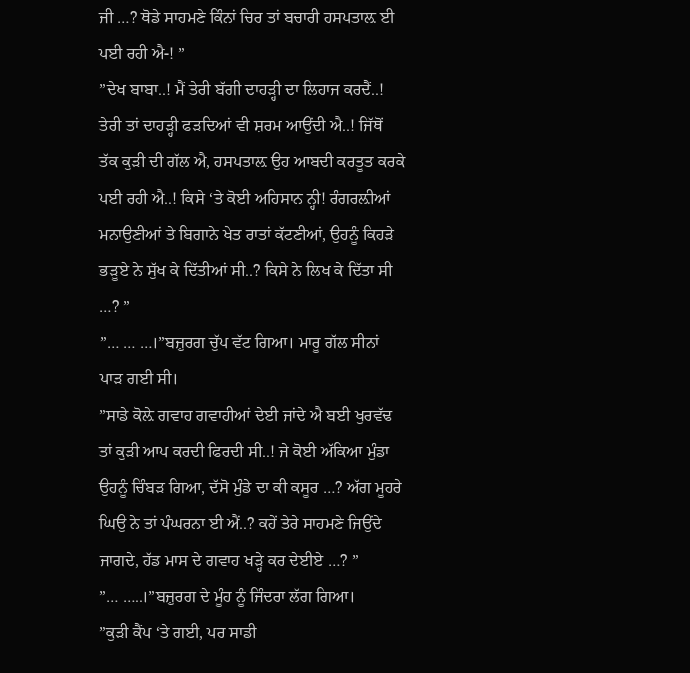ਜੀ …? ਥੋਡੇ ਸਾਹਮਣੇ ਕਿੰਨਾਂ ਚਿਰ ਤਾਂ ਬਚਾਰੀ ਹਸਪਤਾਲ਼ ਈ ਪਈ ਰਹੀ ਐ-! ”
”ਦੇਖ ਬਾਬਾ..! ਮੈਂ ਤੇਰੀ ਬੱਗੀ ਦਾਹੜ੍ਹੀ ਦਾ ਲਿਹਾਜ ਕਰਦੈਂ..! ਤੇਰੀ ਤਾਂ ਦਾਹੜ੍ਹੀ ਫੜਦਿਆਂ ਵੀ ਸ਼ਰਮ ਆਉਂਦੀ ਐ..! ਜਿੱਥੋਂ ਤੱਕ ਕੁੜੀ ਦੀ ਗੱਲ ਐ, ਹਸਪਤਾਲ਼ ਉਹ ਆਬਦੀ ਕਰਤੂਤ ਕਰਕੇ ਪਈ ਰਹੀ ਐ..! ਕਿਸੇ ‘ਤੇ ਕੋਈ ਅਹਿਸਾਨ ਨ੍ਹੀ! ਰੰਗਰਲ਼ੀਆਂ ਮਨਾਉਣੀਆਂ ਤੇ ਬਿਗਾਨੇ ਖੇਤ ਰਾਤਾਂ ਕੱਟਣੀਆਂ, ਉਹਨੂੰ ਕਿਹੜੇ ਭੜੂਏ ਨੇ ਸੁੱਖ ਕੇ ਦਿੱਤੀਆਂ ਸੀ..? ਕਿਸੇ ਨੇ ਲਿਖ ਕੇ ਦਿੱਤਾ ਸੀ …? ”
”… … …।”ਬਜ਼ੁਰਗ ਚੁੱਪ ਵੱਟ ਗਿਆ। ਮਾਰੂ ਗੱਲ ਸੀਨਾਂ ਪਾੜ ਗਈ ਸੀ।
”ਸਾਡੇ ਕੋਲ਼ੇ ਗਵਾਹ ਗਵਾਹੀਆਂ ਦੇਈ ਜਾਂਦੇ ਐ ਬਈ ਖੁਰਵੱਢ ਤਾਂ ਕੁੜੀ ਆਪ ਕਰਦੀ ਫਿਰਦੀ ਸੀ..! ਜੇ ਕੋਈ ਅੱਕਿਆ ਮੁੰਡਾ ਉਹਨੂੰ ਚਿੰਬੜ ਗਿਆ, ਦੱਸੋ ਮੁੰਡੇ ਦਾ ਕੀ ਕਸੂਰ …? ਅੱਗ ਮੂਹਰੇ ਘਿਉ ਨੇ ਤਾਂ ਪੰਘਰਨਾ ਈ ਐਂ..? ਕਹੇਂ ਤੇਰੇ ਸਾਹਮਣੇ ਜਿਉਂਦੇ ਜਾਗਦੇ, ਹੱਡ ਮਾਸ ਦੇ ਗਵਾਹ ਖੜ੍ਹੇ ਕਰ ਦੇਈਏ …? ”
”… …..।”ਬਜ਼ੁਰਗ ਦੇ ਮੂੰਹ ਨੂੰ ਜਿੰਦਰਾ ਲੱਗ ਗਿਆ।
”ਕੁੜੀ ਕੈਂਪ ‘ਤੇ ਗਈ, ਪਰ ਸਾਡੀ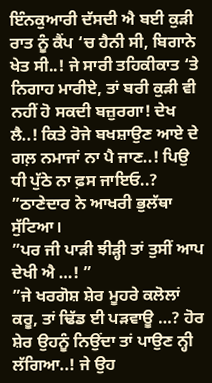ਇੰਨਕੁਆਰੀ ਦੱਸਦੀ ਐ ਬਈ ਕੁੜੀ ਰਾਤ ਨੂੰ ਕੈਂਪ ‘ਚ ਹੈਨੀ ਸੀ, ਬਿਗਾਨੇ ਖੇਤ ਸੀ..! ਜੇ ਸਾਰੀ ਤਹਿਕੀਕਾਤ ‘ਤੇ ਨਿਗਾਹ ਮਾਰੀਏ, ਤਾਂ ਬਰੀ ਕੁੜੀ ਵੀ ਨਹੀਂ ਹੋ ਸਕਦੀ ਬਜ਼ੁਰਗਾ! ਦੇਖ ਲੈ..! ਕਿਤੇ ਰੋਜੇ ਬਖਸ਼ਾਉਣ ਆਏ ਦੇ ਗਲ਼ ਨਮਾਜਾਂ ਨਾ ਪੈ ਜਾਣ..! ਪਿਉ ਧੀ ਪੁੱਠੇ ਨਾ ਫ਼ਸ ਜਾਇਓ..? ”ਠਾਣੇਦਾਰ ਨੇ ਆਖਰੀ ਭੁਲੱਥਾ ਸੁੱਟਿਆ।
”ਪਰ ਜੀ ਪਾੜੀ ਝੀੜ੍ਹੀ ਤਾਂ ਤੁਸੀਂ ਆਪ ਦੇਖੀ ਐ …! ”
”ਜੇ ਖਰਗੋਸ਼ ਸ਼ੇਰ ਮੂਹਰੇ ਕਲੋਲਾਂ ਕਰੂ, ਤਾਂ ਢਿੱਡ ਈ ਪੜਵਾਊ …? ਹੋਰ ਸ਼ੇਰ ਉਹਨੂੰ ਨਿਉਂਦਾ ਤਾਂ ਪਾਉਣ ਨ੍ਹੀ ਲੱਗਿਆ..! ਜੇ ਉਹ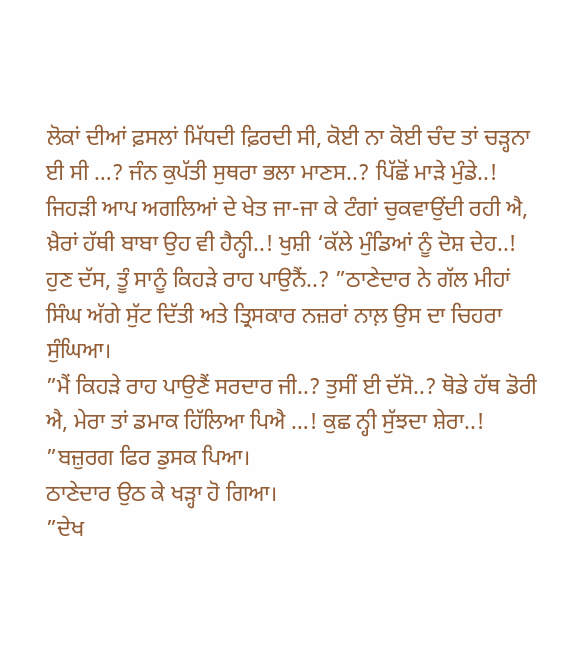ਲੋਕਾਂ ਦੀਆਂ ਫ਼ਸਲਾਂ ਮਿੱਧਦੀ ਫ਼ਿਰਦੀ ਸੀ, ਕੋਈ ਨਾ ਕੋਈ ਚੰਦ ਤਾਂ ਚੜ੍ਹਨਾ ਈ ਸੀ …? ਜੰਨ ਕੁਪੱਤੀ ਸੁਥਰਾ ਭਲਾ ਮਾਣਸ..? ਪਿੱਛੋਂ ਮਾੜੇ ਮੁੰਡੇ..! ਜਿਹੜੀ ਆਪ ਅਗਲਿਆਂ ਦੇ ਖੇਤ ਜਾ-ਜਾ ਕੇ ਟੰਗਾਂ ਚੁਕਵਾਉਂਦੀ ਰਹੀ ਐ, ਖ਼ੈਰਾਂ ਹੱਥੀ ਬਾਬਾ ਉਹ ਵੀ ਹੈਨ੍ਹੀ..! ਖੁਸ਼ੀ ‘ਕੱਲੇ ਮੁੰਡਿਆਂ ਨੂੰ ਦੋਸ਼ ਦੇਹ..! ਹੁਣ ਦੱਸ, ਤੂੰ ਸਾਨੂੰ ਕਿਹੜੇ ਰਾਹ ਪਾਉਨੈਂ..? ”ਠਾਣੇਦਾਰ ਨੇ ਗੱਲ ਮੀਹਾਂ ਸਿੰਘ ਅੱਗੇ ਸੁੱਟ ਦਿੱਤੀ ਅਤੇ ਤ੍ਰਿਸਕਾਰ ਨਜ਼ਰਾਂ ਨਾਲ਼ ਉਸ ਦਾ ਚਿਹਰਾ ਸੁੰਘਿਆ।
”ਮੈਂ ਕਿਹੜੇ ਰਾਹ ਪਾਉਣੈਂ ਸਰਦਾਰ ਜੀ..? ਤੁਸੀਂ ਈ ਦੱਸੋ..? ਥੋਡੇ ਹੱਥ ਡੋਰੀ ਐ, ਮੇਰਾ ਤਾਂ ਡਮਾਕ ਹਿੱਲਿਆ ਪਿਐ …! ਕੁਛ ਨ੍ਹੀ ਸੁੱਝਦਾ ਸ਼ੇਰਾ..! ”ਬਜ਼ੁਰਗ ਫਿਰ ਡੁਸਕ ਪਿਆ।
ਠਾਣੇਦਾਰ ਉਠ ਕੇ ਖੜ੍ਹਾ ਹੋ ਗਿਆ।
”ਦੇਖ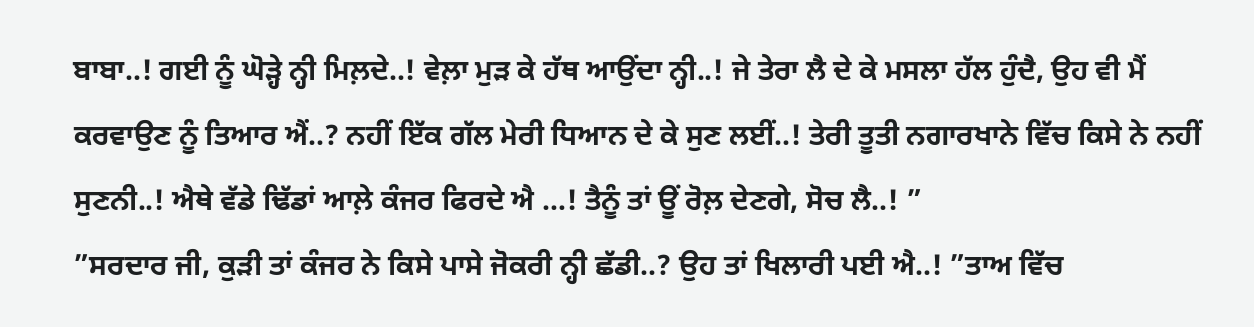ਬਾਬਾ..! ਗਈ ਨੂੰ ਘੋੜ੍ਹੇ ਨ੍ਹੀ ਮਿਲ਼ਦੇ..! ਵੇਲ਼ਾ ਮੁੜ ਕੇ ਹੱਥ ਆਉਂਦਾ ਨ੍ਹੀ..! ਜੇ ਤੇਰਾ ਲੈ ਦੇ ਕੇ ਮਸਲਾ ਹੱਲ ਹੁੰਦੈ, ਉਹ ਵੀ ਮੈਂ ਕਰਵਾਉਣ ਨੂੰ ਤਿਆਰ ਐਂ..? ਨਹੀਂ ਇੱਕ ਗੱਲ ਮੇਰੀ ਧਿਆਨ ਦੇ ਕੇ ਸੁਣ ਲਈਂ..! ਤੇਰੀ ਤੂਤੀ ਨਗਾਰਖਾਨੇ ਵਿੱਚ ਕਿਸੇ ਨੇ ਨਹੀਂ ਸੁਣਨੀ..! ਐਥੇ ਵੱਡੇ ਢਿੱਡਾਂ ਆਲ਼ੇ ਕੰਜਰ ਫਿਰਦੇ ਐ …! ਤੈਨੂੰ ਤਾਂ ਊਂ ਰੋਲ਼ ਦੇਣਗੇ, ਸੋਚ ਲੈ..! ”
”ਸਰਦਾਰ ਜੀ, ਕੁੜੀ ਤਾਂ ਕੰਜਰ ਨੇ ਕਿਸੇ ਪਾਸੇ ਜੋਕਰੀ ਨ੍ਹੀ ਛੱਡੀ..? ਉਹ ਤਾਂ ਖਿਲਾਰੀ ਪਈ ਐ..! ”ਤਾਅ ਵਿੱਚ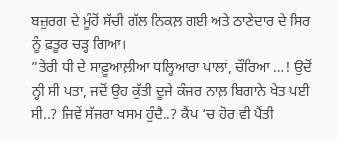ਬਜ਼ੁਰਗ ਦੇ ਮੂੰਹੋਂ ਸੱਚੀ ਗੱਲ ਨਿਕਲ਼ ਗਈ ਅਤੇ ਠਾਣੇਦਾਰ ਦੇ ਸਿਰ ਨੂੰ ਫ਼ਤੂਰ ਚੜ੍ਹ ਗਿਆ।
”ਤੇਰੀ ਧੀ ਦੇ ਸਾਫ਼ੂਆਲ਼ੀਆ ਧਲ੍ਹਿਆਰਾ ਪਾਲਾਂ, ਚੌਰਿਆ …! ਉਦੋਂ ਨ੍ਹੀ ਸੀ ਪਤਾ, ਜਦੋਂ ਉਹ ਕੁੱਤੀ ਦੂਜੇ ਕੰਜਰ ਨਾਲ਼ ਬਿਗਾਨੇ ਖੇਤ ਪਈ ਸੀ..? ਜਿਵੇਂ ਸੱਜਰਾ ਖਸਮ ਹੁੰਦੈ..? ਕੈਂਪ ‘ਚ ਹੋਰ ਵੀ ਪੈਂਤੀ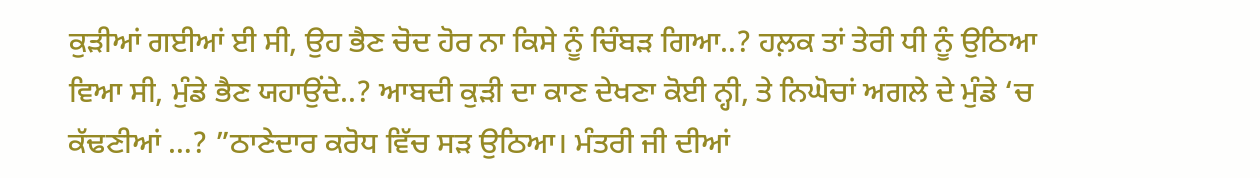ਕੁੜੀਆਂ ਗਈਆਂ ਈ ਸੀ, ਉਹ ਭੈਣ ਚੋਦ ਹੋਰ ਨਾ ਕਿਸੇ ਨੂੰ ਚਿੰਬੜ ਗਿਆ..? ਹਲ਼ਕ ਤਾਂ ਤੇਰੀ ਧੀ ਨੂੰ ਉਠਿਆ ਵਿਆ ਸੀ, ਮੁੰਡੇ ਭੈਣ ਯਹਾਉਂਦੇ..? ਆਬਦੀ ਕੁੜੀ ਦਾ ਕਾਣ ਦੇਖਣਾ ਕੋਈ ਨ੍ਹੀ, ਤੇ ਨਿਘੋਚਾਂ ਅਗਲੇ ਦੇ ਮੁੰਡੇ ‘ਚ ਕੱਢਣੀਆਂ …? ”ਠਾਣੇਦਾਰ ਕਰੋਧ ਵਿੱਚ ਸੜ ਉਠਿਆ। ਮੰਤਰੀ ਜੀ ਦੀਆਂ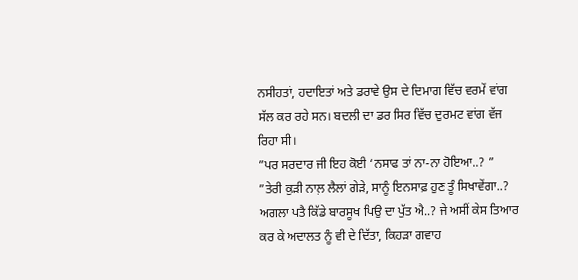ਨਸੀਹਤਾਂ, ਹਦਾਇਤਾਂ ਅਤੇ ਡਰਾਵੇ ਉਸ ਦੇ ਦਿਮਾਗ ਵਿੱਚ ਵਰਮੇਂ ਵਾਂਗ ਸੱਲ ਕਰ ਰਹੇ ਸਨ। ਬਦਲੀ ਦਾ ਡਰ ਸਿਰ ਵਿੱਚ ਦੁਰਮਟ ਵਾਂਗ ਵੱਜ ਰਿਹਾ ਸੀ।
”ਪਰ ਸਰਦਾਰ ਜੀ ਇਹ ਕੋਈ ‘ਨਸਾਫ ਤਾਂ ਨਾ-ਨਾ ਹੋਇਆ..? ”
”ਤੇਰੀ ਕੁੜੀ ਨਾਲ਼ ਲੈਲਾਂ ਗੇੜੇ, ਸਾਨੂੰ ਇਨਸਾਫ਼ ਹੁਣ ਤੂੰ ਸਿਖਾਵੇਂਗਾ..? ਅਗਲਾ ਪਤੈ ਕਿੱਡੇ ਬਾਰਸੂਖ ਪਿਉ ਦਾ ਪੁੱਤ ਐ..? ਜੇ ਅਸੀਂ ਕੇਸ ਤਿਆਰ ਕਰ ਕੇ ਅਦਾਲਤ ਨੂੰ ਵੀ ਦੇ ਦਿੱਤਾ, ਕਿਹੜਾ ਗਵਾਹ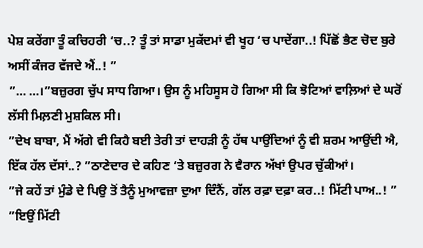ਪੇਸ਼ ਕਰੇਂਗਾ ਤੂੰ ਕਚਿਹਰੀ ‘ਚ..? ਤੂੰ ਤਾਂ ਸਾਡਾ ਮੁਕੱਦਮਾਂ ਵੀ ਖੂਹ ‘ਚ ਪਾਦੇਂਗਾ..! ਪਿੱਛੋਂ ਭੈਣ ਚੋਦ ਬੁਰੇ ਅਸੀਂ ਕੰਜਰ ਵੱਜਦੇ ਐਂ..! ”
”… …।”ਬਜ਼ੁਰਗ ਚੁੱਪ ਸਾਧ ਗਿਆ। ਉਸ ਨੂੰ ਮਹਿਸੂਸ ਹੋ ਗਿਆ ਸੀ ਕਿ ਝੋਟਿਆਂ ਵਾਲ਼ਿਆਂ ਦੇ ਘਰੋਂ ਲੱਸੀ ਮਿਲ਼ਣੀ ਮੁਸ਼ਕਿਲ ਸੀ।
”ਦੇਖ ਬਾਬਾ, ਮੈਂ ਅੱਗੇ ਵੀ ਕਿਹੈ ਬਈ ਤੇਰੀ ਤਾਂ ਦਾਹੜੀ ਨੂੰ ਹੱਥ ਪਾਉਂਦਿਆਂ ਨੂੰ ਵੀ ਸ਼ਰਮ ਆਉਂਦੀ ਐ, ਇੱਕ ਹੱਲ ਦੱਸਾਂ..? ”ਠਾਣੇਦਾਰ ਦੇ ਕਹਿਣ ‘ਤੇ ਬਜ਼ੁਰਗ ਨੇ ਵੈਰਾਨ ਅੱਖਾਂ ਉਪਰ ਚੁੱਕੀਆਂ।
”ਜੇ ਕਹੇਂ ਤਾਂ ਮੁੰਡੇ ਦੇ ਪਿਉ ਤੋਂ ਤੈਨੂੰ ਮੁਆਵਜ਼ਾ ਦੁਆ ਦਿੰਨੈਂ, ਗੱਲ ਰਫ਼ਾ ਦਫ਼ਾ ਕਰ..! ਮਿੱਟੀ ਪਾਅ..! ”
”ਇਉਂ ਮਿੱਟੀ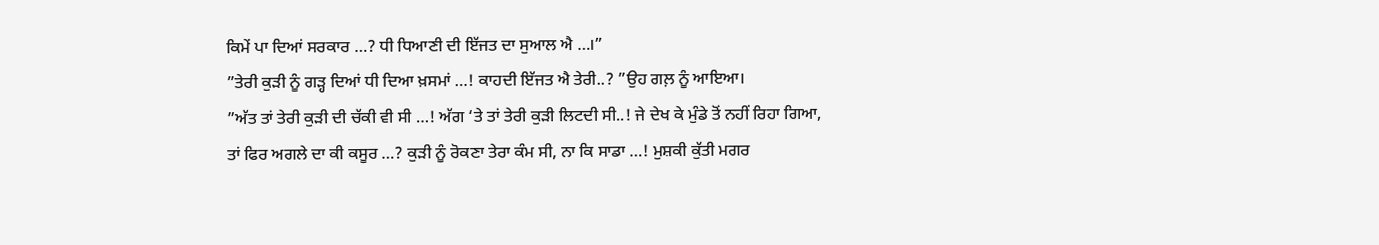ਕਿਮੇਂ ਪਾ ਦਿਆਂ ਸਰਕਾਰ …? ਧੀ ਧਿਆਣੀ ਦੀ ਇੱਜਤ ਦਾ ਸੁਆਲ ਐ …।”
”ਤੇਰੀ ਕੁੜੀ ਨੂੰ ਗੜ੍ਹ ਦਿਆਂ ਧੀ ਦਿਆ ਖ਼ਸਮਾਂ …! ਕਾਹਦੀ ਇੱਜਤ ਐ ਤੇਰੀ..? ”ਉਹ ਗਲ਼ ਨੂੰ ਆਇਆ।
”ਅੱਤ ਤਾਂ ਤੇਰੀ ਕੁੜੀ ਦੀ ਚੱਕੀ ਵੀ ਸੀ …! ਅੱਗ ‘ਤੇ ਤਾਂ ਤੇਰੀ ਕੁੜੀ ਲਿਟਦੀ ਸੀ..! ਜੇ ਦੇਖ ਕੇ ਮੁੰਡੇ ਤੋਂ ਨਹੀਂ ਰਿਹਾ ਗਿਆ, ਤਾਂ ਫਿਰ ਅਗਲੇ ਦਾ ਕੀ ਕਸੂਰ …? ਕੁੜੀ ਨੂੰ ਰੋਕਣਾ ਤੇਰਾ ਕੰਮ ਸੀ, ਨਾ ਕਿ ਸਾਡਾ …! ਮੁਸ਼ਕੀ ਕੁੱਤੀ ਮਗਰ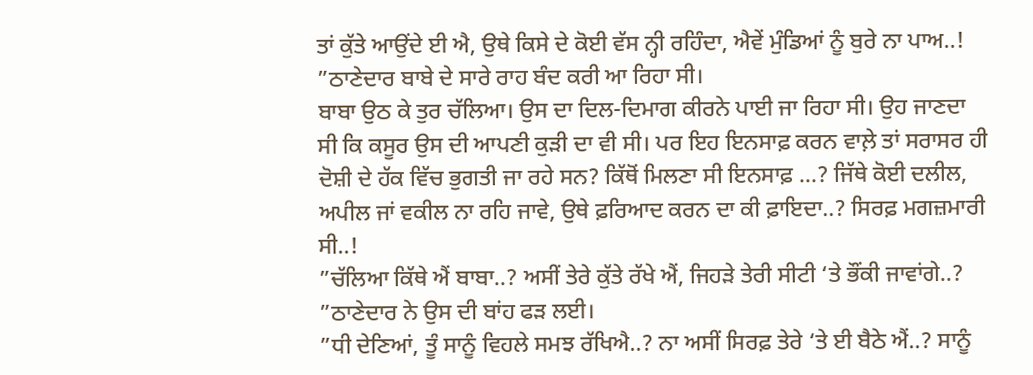ਤਾਂ ਕੁੱਤੇ ਆਉਂਦੇ ਈ ਐ, ਉਥੇ ਕਿਸੇ ਦੇ ਕੋਈ ਵੱਸ ਨ੍ਹੀ ਰਹਿੰਦਾ, ਐਵੇਂ ਮੁੰਡਿਆਂ ਨੂੰ ਬੁਰੇ ਨਾ ਪਾਅ..! ”ਠਾਣੇਦਾਰ ਬਾਬੇ ਦੇ ਸਾਰੇ ਰਾਹ ਬੰਦ ਕਰੀ ਆ ਰਿਹਾ ਸੀ।
ਬਾਬਾ ਉਠ ਕੇ ਤੁਰ ਚੱਲਿਆ। ਉਸ ਦਾ ਦਿਲ-ਦਿਮਾਗ ਕੀਰਨੇ ਪਾਈ ਜਾ ਰਿਹਾ ਸੀ। ਉਹ ਜਾਣਦਾ ਸੀ ਕਿ ਕਸੂਰ ਉਸ ਦੀ ਆਪਣੀ ਕੁੜੀ ਦਾ ਵੀ ਸੀ। ਪਰ ਇਹ ਇਨਸਾਫ਼ ਕਰਨ ਵਾਲ਼ੇ ਤਾਂ ਸਰਾਸਰ ਹੀ ਦੋਸ਼ੀ ਦੇ ਹੱਕ ਵਿੱਚ ਭੁਗਤੀ ਜਾ ਰਹੇ ਸਨ? ਕਿੱਥੋਂ ਮਿਲਣਾ ਸੀ ਇਨਸਾਫ਼ …? ਜਿੱਥੇ ਕੋਈ ਦਲੀਲ, ਅਪੀਲ ਜਾਂ ਵਕੀਲ ਨਾ ਰਹਿ ਜਾਵੇ, ਉਥੇ ਫ਼ਰਿਆਦ ਕਰਨ ਦਾ ਕੀ ਫ਼ਾਇਦਾ..? ਸਿਰਫ਼ ਮਗਜ਼ਮਾਰੀ ਸੀ..!
”ਚੱਲਿਆ ਕਿੱਥੇ ਐਂ ਬਾਬਾ..? ਅਸੀਂ ਤੇਰੇ ਕੁੱਤੇ ਰੱਖੇ ਐਂ, ਜਿਹੜੇ ਤੇਰੀ ਸੀਟੀ ‘ਤੇ ਭੌਂਕੀ ਜਾਵਾਂਗੇ..? ”ਠਾਣੇਦਾਰ ਨੇ ਉਸ ਦੀ ਬਾਂਹ ਫੜ ਲਈ।
”ਧੀ ਦੇਣਿਆਂ, ਤੂੰ ਸਾਨੂੰ ਵਿਹਲੇ ਸਮਝ ਰੱਖਿਐ..? ਨਾ ਅਸੀਂ ਸਿਰਫ਼ ਤੇਰੇ ‘ਤੇ ਈ ਬੈਠੇ ਐਂ..? ਸਾਨੂੰ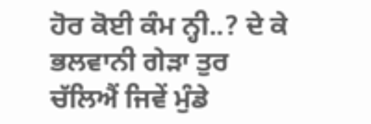ਹੋਰ ਕੋਈ ਕੰਮ ਨ੍ਹੀ..? ਦੇ ਕੇ ਭਲਵਾਨੀ ਗੇੜਾ ਤੁਰ ਚੱਲਿਐਂ ਜਿਵੇਂ ਮੁੰਡੇ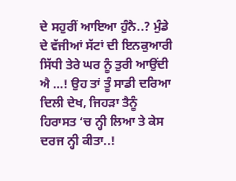ਦੇ ਸਹੁਰੀਂ ਆਇਆ ਹੁੰਨੈ..? ਮੁੰਡੇ ਦੇ ਵੱਜੀਆਂ ਸੱਟਾਂ ਦੀ ਇਨਕੁਆਰੀ ਸਿੱਧੀ ਤੇਰੇ ਘਰ ਨੂੰ ਤੁਰੀ ਆਉਂਦੀ ਐ …! ਉਹ ਤਾਂ ਤੂੰ ਸਾਡੀ ਦਰਿਆ ਦਿਲੀ ਦੇਖ, ਜਿਹੜਾ ਤੈਨੂੰ ਹਿਰਾਸਤ ‘ਚ ਨ੍ਹੀ ਲਿਆ ਤੇ ਕੇਸ ਦਰਜ ਨ੍ਹੀ ਕੀਤਾ..!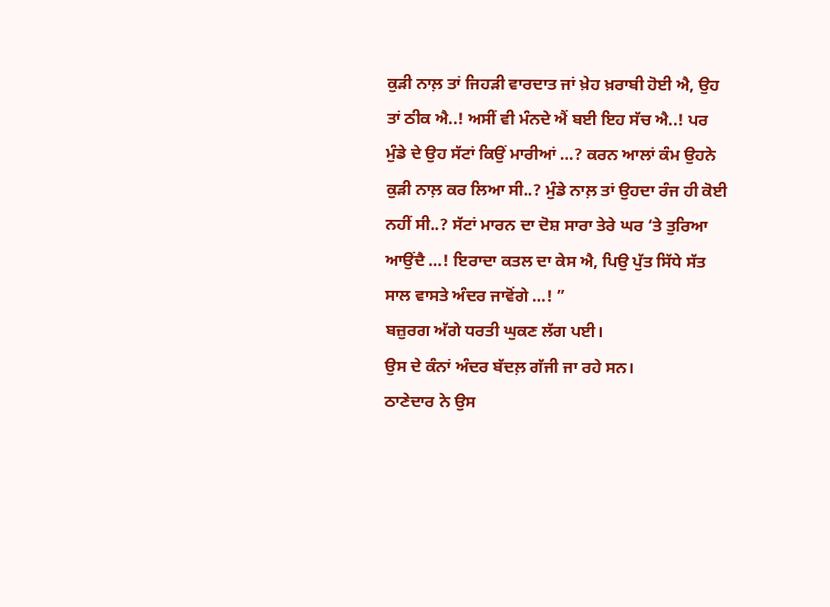ਕੁੜੀ ਨਾਲ਼ ਤਾਂ ਜਿਹੜੀ ਵਾਰਦਾਤ ਜਾਂ ਖ਼ੇਹ ਖ਼ਰਾਬੀ ਹੋਈ ਐ, ਉਹ ਤਾਂ ਠੀਕ ਐ..! ਅਸੀਂ ਵੀ ਮੰਨਦੇ ਐਂ ਬਈ ਇਹ ਸੱਚ ਐ..! ਪਰ ਮੁੰਡੇ ਦੇ ਉਹ ਸੱਟਾਂ ਕਿਉਂ ਮਾਰੀਆਂ …? ਕਰਨ ਆਲਾਂ ਕੰਮ ਉਹਨੇ ਕੁੜੀ ਨਾਲ਼ ਕਰ ਲਿਆ ਸੀ..? ਮੁੰਡੇ ਨਾਲ਼ ਤਾਂ ਉਹਦਾ ਰੰਜ ਹੀ ਕੋਈ ਨਹੀਂ ਸੀ..? ਸੱਟਾਂ ਮਾਰਨ ਦਾ ਦੋਸ਼ ਸਾਰਾ ਤੇਰੇ ਘਰ ‘ਤੇ ਤੁਰਿਆ ਆਉਂਦੈ …! ਇਰਾਦਾ ਕਤਲ ਦਾ ਕੇਸ ਐ, ਪਿਉ ਪੁੱਤ ਸਿੱਧੇ ਸੱਤ ਸਾਲ ਵਾਸਤੇ ਅੰਦਰ ਜਾਵੋਂਗੇ …! ”
ਬਜ਼ੁਰਗ ਅੱਗੇ ਧਰਤੀ ਘੁਕਣ ਲੱਗ ਪਈ।
ਉਸ ਦੇ ਕੰਨਾਂ ਅੰਦਰ ਬੱਦਲ਼ ਗੱਜੀ ਜਾ ਰਹੇ ਸਨ।
ਠਾਣੇਦਾਰ ਨੇ ਉਸ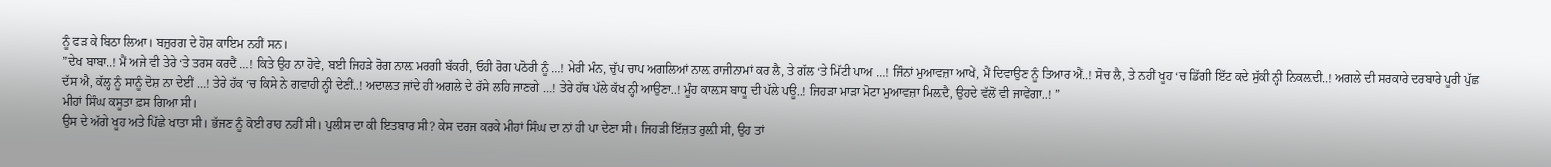ਨੂੰ ਫੜ ਕੇ ਬਿਠਾ ਲਿਆ। ਬਜ਼ੁਰਗ ਦੇ ਹੋਸ਼ ਕਾਇਮ ਨਹੀਂ ਸਨ।
”ਦੇਖ ਬਾਬਾ..! ਮੈਂ ਅਜੇ ਵੀ ਤੇਰੇ ‘ਤੇ ਤਰਸ ਕਰਦੈਂ …! ਕਿਤੇ ਉਹ ਨਾ ਹੋਵੇ, ਬਈ ਜਿਹੜੇ ਰੋਗ ਨਾਲ਼ ਮਰਗੀ ਬੱਕਰੀ, ਓਹੀ ਰੋਗ ਪਠੋਰੀ ਨੂੰ …! ਮੇਰੀ ਮੰਨ, ਚੁੱਪ ਚਾਪ ਅਗਲਿਆਂ ਨਾਲ਼ ਰਾਜੀਨਾਮਾਂ ਕਰ ਲੈ, ਤੇ ਗੱਲ ‘ਤੇ ਮਿੱਟੀ ਪਾਅ …! ਜਿੰਨਾਂ ਮੁਆਵਜ਼ਾ ਆਖੇਂ, ਮੈਂ ਦਿਵਾਉਣ ਨੂੰ ਤਿਆਰ ਐਂ..! ਸੋਚ ਲੈ, ਤੇ ਨਹੀਂ ਖੂਹ ‘ਚ ਡਿੱਗੀ ਇੱਟ ਕਦੇ ਸੁੱਕੀ ਨ੍ਹੀ ਨਿਕਲ਼ਦੀ..! ਅਗਲੇ ਦੀ ਸਰਕਾਰੇ ਦਰਬਾਰੇ ਪੂਰੀ ਪੁੱਛ ਦੱਸ ਐ, ਕੱਲ੍ਹ ਨੂੰ ਸਾਨੂੰ ਦੋਸ਼ ਨਾ ਦੇਈਂ …! ਤੇਰੇ ਹੱਕ ‘ਚ ਕਿਸੇ ਨੇ ਗਵਾਹੀ ਨ੍ਹੀ ਦੇਣੀਂ..! ਅਦਾਲਤ ਜਾਂਦੇ ਹੀ ਅਗਲੇ ਦੇ ਰੱਸੇ ਲਹਿ ਜਾਣਗੇ …! ਤੇਰੇ ਹੱਥ ਪੱਲੇ ਕੱਖ ਨ੍ਹੀ ਆਉਣਾ..! ਮੂੰਹ ਕਾਲ਼ਸ ਬਾਧੂ ਦੀ ਪੱਲੇ ਪਊ..! ਜਿਹੜਾ ਮਾੜਾ ਮੋਟਾ ਮੁਆਵਜ਼ਾ ਮਿਲ਼ਦੈ, ਉਹਦੇ ਵੱਲੋਂ ਵੀ ਜਾਵੇਂਗਾ..! ”
ਮੀਹਾਂ ਸਿੰਘ ਕਸੂਤਾ ਫ਼ਸ ਗਿਆ ਸੀ।
ਉਸ ਦੇ ਅੱਗੇ ਖੂਹ ਅਤੇ ਪਿੱਛੇ ਖਾਤਾ ਸੀ। ਭੱਜਣ ਨੂੰ ਕੋਈ ਰਾਹ ਨਹੀਂ ਸੀ। ਪੁਲੀਸ ਦਾ ਕੀ ਇਤਬਾਰ ਸੀ? ਕੇਸ ਦਰਜ ਕਰਕੇ ਮੀਹਾਂ ਸਿੰਘ ਦਾ ਨਾਂ ਹੀ ਪਾ ਦੇਣਾ ਸੀ। ਜਿਹੜੀ ਇੱਜ਼ਤ ਰੁਲ਼ੀ ਸੀ, ਉਹ ਤਾਂ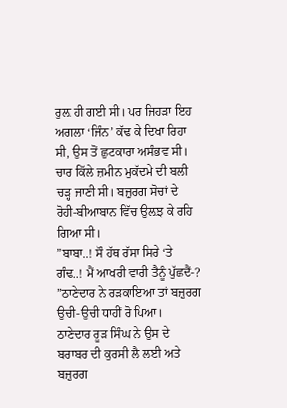ਰੁਲ਼ ਹੀ ਗਈ ਸੀ। ਪਰ ਜਿਹੜਾ ਇਹ ਅਗਲਾ ‘ਜਿੰਨ’ ਕੱਢ ਕੇ ਦਿਖਾ ਰਿਹਾ ਸੀ, ਉਸ ਤੋਂ ਛੁਟਕਾਰਾ ਅਸੰਭਵ ਸੀ। ਚਾਰ ਕਿੱਲੇ ਜ਼ਮੀਨ ਮੁਕੱਦਮੇ ਦੀ ਬਲੀ ਚੜ੍ਹ ਜਾਣੀ ਸੀ। ਬਜ਼ੁਰਗ ਸੋਚਾਂ ਦੇ ਰੋਹੀ-ਬੀਆਬਾਨ ਵਿੱਚ ਉਲ਼ਝ ਕੇ ਰਹਿ ਗਿਆ ਸੀ।
”ਬਾਬਾ..! ਸੌ ਹੱਥ ਰੱਸਾ ਸਿਰੇ ‘ਤੇ ਗੰਢ..! ਮੈਂ ਆਖਰੀ ਵਾਰੀ ਤੈਨੂੰ ਪੁੱਛਦੈਂ-? ”ਠਾਣੇਦਾਰ ਨੇ ਰੜਕਾਇਆ ਤਾਂ ਬਜ਼ੁਰਗ ਉਚੀ-ਉਚੀ ਧਾਹੀਂ ਰੋ ਪਿਆ।
ਠਾਣੇਦਾਰ ਰੂੜ ਸਿੰਘ ਨੇ ਉਸ ਦੇ ਬਰਾਬਰ ਦੀ ਕੁਰਸੀ ਲੈ ਲਈ ਅਤੇ ਬਜ਼ੁਰਗ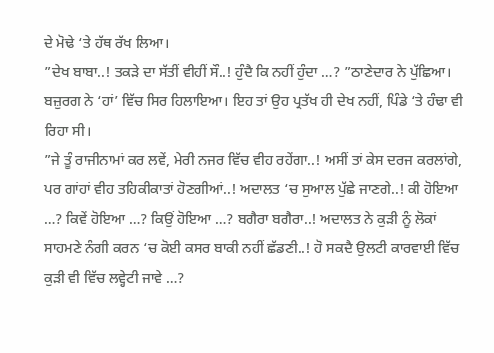ਦੇ ਮੋਢੇ ‘ਤੇ ਹੱਥ ਰੱਖ ਲਿਆ।
”ਦੇਖ ਬਾਬਾ..! ਤਕੜੇ ਦਾ ਸੱਤੀਂ ਵੀਹੀਂ ਸੌ..! ਹੁੰਦੈ ਕਿ ਨਹੀਂ ਹੁੰਦਾ …? ”ਠਾਣੇਦਾਰ ਨੇ ਪੁੱਛਿਆ।
ਬਜ਼ੁਰਗ ਨੇ ‘ਹਾਂ’ ਵਿੱਚ ਸਿਰ ਹਿਲਾਇਆ। ਇਹ ਤਾਂ ਉਹ ਪ੍ਰਤੱਖ ਹੀ ਦੇਖ ਨਹੀਂ, ਪਿੰਡੇ ‘ਤੇ ਹੰਢਾ ਵੀ ਰਿਹਾ ਸੀ।
”ਜੇ ਤੂੰ ਰਾਜੀਨਾਮਾਂ ਕਰ ਲਵੇਂ, ਮੇਰੀ ਨਜਰ ਵਿੱਚ ਵੀਹ ਰਹੇਂਗਾ..! ਅਸੀਂ ਤਾਂ ਕੇਸ ਦਰਜ ਕਰਲਾਂਗੇ, ਪਰ ਗਾਂਹਾਂ ਵੀਹ ਤਹਿਕੀਕਾਤਾਂ ਹੋਣਗੀਆਂ..! ਅਦਾਲਤ ‘ਚ ਸੁਆਲ ਪੁੱਛੇ ਜਾਣਗੇ..! ਕੀ ਹੋਇਆ …? ਕਿਵੇਂ ਹੋਇਆ …? ਕਿਉਂ ਹੋਇਆ …? ਬਗੈਰਾ ਬਗੈਰਾ..! ਅਦਾਲਤ ਨੇ ਕੁੜੀ ਨੂੰ ਲੋਕਾਂ ਸਾਹਮਣੇ ਨੰਗੀ ਕਰਨ ‘ਚ ਕੋਈ ਕਸਰ ਬਾਕੀ ਨਹੀਂ ਛੱਡਣੀ..! ਹੋ ਸਕਦੈ ਉਲਟੀ ਕਾਰਵਾਈ ਵਿੱਚ ਕੁੜੀ ਵੀ ਵਿੱਚ ਲਵ੍ਹੇਟੀ ਜਾਵੇ …?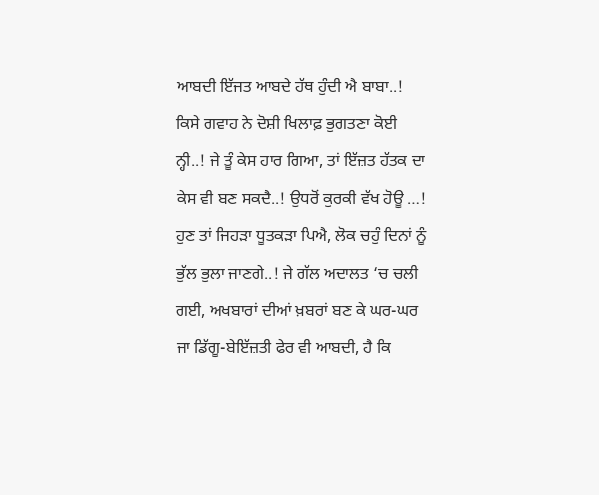ਆਬਦੀ ਇੱਜਤ ਆਬਦੇ ਹੱਥ ਹੁੰਦੀ ਐ ਬਾਬਾ..! ਕਿਸੇ ਗਵਾਹ ਨੇ ਦੋਸ਼ੀ ਖਿਲਾਫ਼ ਭੁਗਤਣਾ ਕੋਈ ਨ੍ਹੀ..! ਜੇ ਤੂੰ ਕੇਸ ਹਾਰ ਗਿਆ, ਤਾਂ ਇੱਜ਼ਤ ਹੱਤਕ ਦਾ ਕੇਸ ਵੀ ਬਣ ਸਕਦੈ..! ਉਧਰੋਂ ਕੁਰਕੀ ਵੱਖ ਹੋਊ …! ਹੁਣ ਤਾਂ ਜਿਹੜਾ ਧੂਤਕੜਾ ਪਿਐ, ਲੋਕ ਚਹੁੰ ਦਿਨਾਂ ਨੂੰ ਭੁੱਲ ਭੁਲਾ ਜਾਣਗੇ..! ਜੇ ਗੱਲ ਅਦਾਲਤ ‘ਚ ਚਲੀ ਗਈ, ਅਖਬਾਰਾਂ ਦੀਆਂ ਖ਼ਬਰਾਂ ਬਣ ਕੇ ਘਰ-ਘਰ ਜਾ ਡਿੱਗੂ-ਬੇਇੱਜ਼ਤੀ ਫੇਰ ਵੀ ਆਬਦੀ, ਹੈ ਕਿ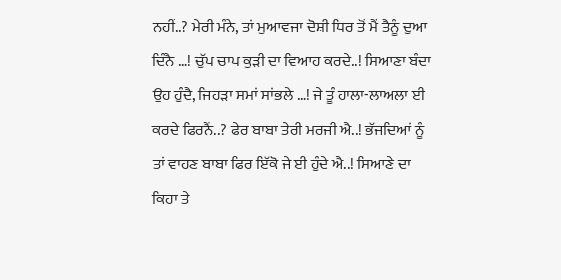ਨਹੀਂ..? ਮੇਰੀ ਮੰਨੇ, ਤਾਂ ਮੁਆਵਜਾ ਦੋਸ਼ੀ ਧਿਰ ਤੋਂ ਮੈਂ ਤੈਨੂੰ ਦੁਆ ਦਿੰਨੈ …! ਚੁੱਪ ਚਾਪ ਕੁੜੀ ਦਾ ਵਿਆਹ ਕਰਦੇ..! ਸਿਆਣਾ ਬੰਦਾ ਉਹ ਹੁੰਦੈ, ਜਿਹੜਾ ਸਮਾਂ ਸਾਂਭਲੇ …! ਜੇ ਤੂੰ ਹਾਲਾ-ਲਾਅਲਾ ਈ ਕਰਦੇ ਫਿਰਨੈਂ..? ਫੇਰ ਬਾਬਾ ਤੇਰੀ ਮਰਜੀ ਐ..! ਭੱਜਦਿਆਂ ਨੂੰ ਤਾਂ ਵਾਹਣ ਬਾਬਾ ਫਿਰ ਇੱਕੋ ਜੇ ਈ ਹੁੰਦੇ ਐ..! ਸਿਆਣੇ ਦਾ ਕਿਹਾ ਤੇ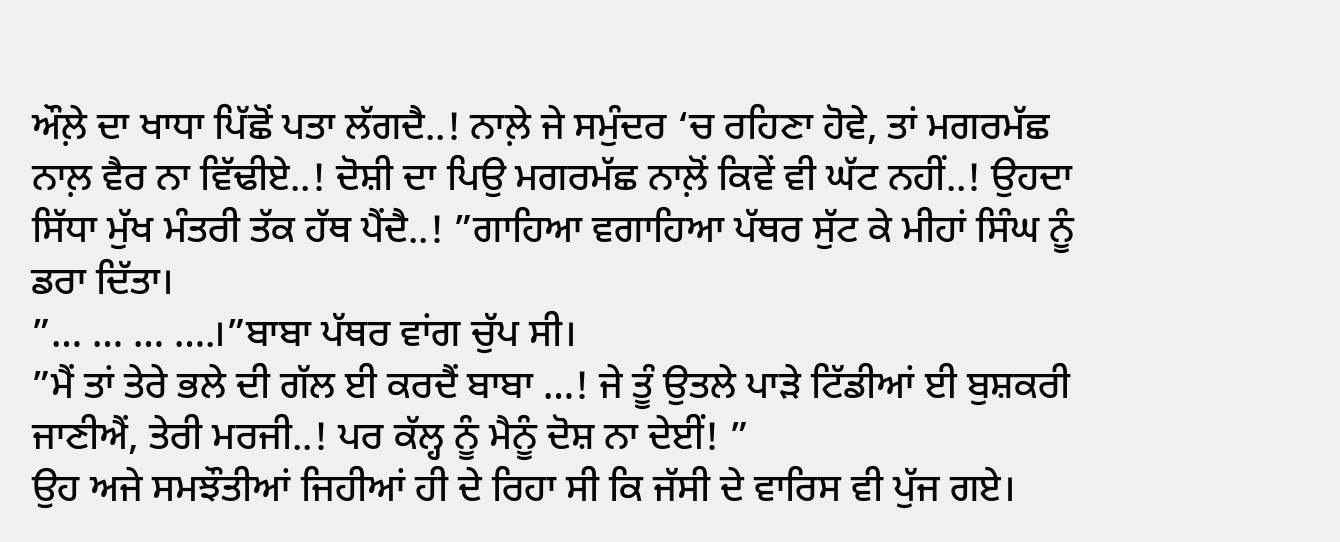ਔਲ਼ੇ ਦਾ ਖਾਧਾ ਪਿੱਛੋਂ ਪਤਾ ਲੱਗਦੈ..! ਨਾਲ਼ੇ ਜੇ ਸਮੁੰਦਰ ‘ਚ ਰਹਿਣਾ ਹੋਵੇ, ਤਾਂ ਮਗਰਮੱਛ ਨਾਲ਼ ਵੈਰ ਨਾ ਵਿੱਢੀਏ..! ਦੋਸ਼ੀ ਦਾ ਪਿਉ ਮਗਰਮੱਛ ਨਾਲ਼ੋਂ ਕਿਵੇਂ ਵੀ ਘੱਟ ਨਹੀਂ..! ਉਹਦਾ ਸਿੱਧਾ ਮੁੱਖ ਮੰਤਰੀ ਤੱਕ ਹੱਥ ਪੈਂਦੈ..! ”ਗਾਹਿਆ ਵਗਾਹਿਆ ਪੱਥਰ ਸੁੱਟ ਕੇ ਮੀਹਾਂ ਸਿੰਘ ਨੂੰ ਡਰਾ ਦਿੱਤਾ।
”… … … ….।”ਬਾਬਾ ਪੱਥਰ ਵਾਂਗ ਚੁੱਪ ਸੀ।
”ਮੈਂ ਤਾਂ ਤੇਰੇ ਭਲੇ ਦੀ ਗੱਲ ਈ ਕਰਦੈਂ ਬਾਬਾ …! ਜੇ ਤੂੰ ਉਤਲੇ ਪਾੜੇ ਟਿੱਡੀਆਂ ਈ ਬੁਸ਼ਕਰੀ ਜਾਣੀਐਂ, ਤੇਰੀ ਮਰਜੀ..! ਪਰ ਕੱਲ੍ਹ ਨੂੰ ਮੈਨੂੰ ਦੋਸ਼ ਨਾ ਦੇਈਂ! ”
ਉਹ ਅਜੇ ਸਮਝੌਤੀਆਂ ਜਿਹੀਆਂ ਹੀ ਦੇ ਰਿਹਾ ਸੀ ਕਿ ਜੱਸੀ ਦੇ ਵਾਰਿਸ ਵੀ ਪੁੱਜ ਗਏ।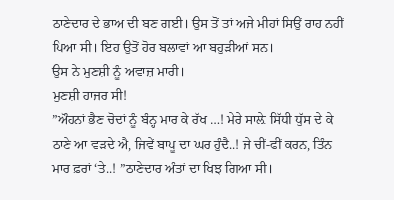ਠਾਣੇਦਾਰ ਦੇ ਭਾਅ ਦੀ ਬਣ ਗਈ। ਉਸ ਤੋਂ ਤਾਂ ਅਜੇ ਮੀਹਾਂ ਸਿਉਂ ਰਾਹ ਨਹੀਂ ਪਿਆ ਸੀ। ਇਹ ਉਤੋਂ ਹੋਰ ਬਲਾਵਾਂ ਆ ਬਹੁੜੀਆਂ ਸਨ।
ਉਸ ਨੇ ਮੁਣਸ਼ੀ ਨੂੰ ਅਵਾਜ਼ ਮਾਰੀ।
ਮੁਣਸ਼ੀ ਹਾਜਰ ਸੀ!
”ਔਹਨਾਂ ਭੈਣ ਚੋਦਾਂ ਨੂੰ ਬੰਨ੍ਹ ਮਾਰ ਕੇ ਰੱਖ …! ਮੇਰੇ ਸਾਲ਼ੇ ਸਿੱਧੀ ਧੁੱਸ ਦੇ ਕੇ ਠਾਣੇ ਆ ਵੜਦੇ ਐ, ਜਿਵੇਂ ਬਾਪੂ ਦਾ ਘਰ ਹੁੰਦੈ..! ਜੇ ਚੀਂ-ਫੀਂ ਕਰਨ, ਤਿੰਨ ਮਾਰ ਫ਼ਰਾਂ ‘ਤੇ..! ”ਠਾਣੇਦਾਰ ਅੰਤਾਂ ਦਾ ਖਿਝ ਗਿਆ ਸੀ।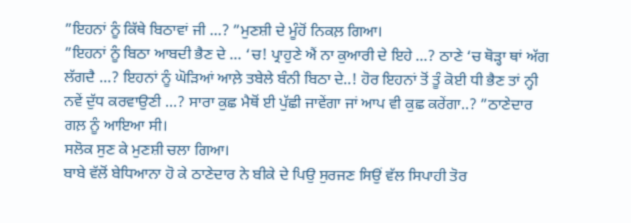”ਇਹਨਾਂ ਨੂੰ ਕਿੱਥੇ ਬਿਠਾਵਾਂ ਜੀ …? ”ਮੁਣਸ਼ੀ ਦੇ ਮੂੰਹੋਂ ਨਿਕਲ਼ ਗਿਆ।
”ਇਹਨਾਂ ਨੂੰ ਬਿਠਾ ਆਬਦੀ ਭੈਣ ਦੇ … ‘ਚ! ਪ੍ਰਾਹੁਣੇ ਐਂ ਨਾ ਕੁਆਰੀ ਦੇ ਇਹੇ …? ਠਾਣੇ ‘ਚ ਥੋੜ੍ਹਾ ਥਾਂ ਅੱਗ ਲੱਗਦੈ …? ਇਹਨਾਂ ਨੂੰ ਘੋੜਿਆਂ ਆਲ਼ੇ ਤਬੇਲੇ ਬੰਨੀ ਬਿਠਾ ਦੇ..! ਹੋਰ ਇਹਨਾਂ ਤੋਂ ਤੂੰ ਕੋਈ ਧੀ ਭੈਣ ਤਾਂ ਨ੍ਹੀ ਨਵੇਂ ਦੁੱਧ ਕਰਵਾਉਣੀ …? ਸਾਰਾ ਕੁਛ ਮੈਥੋਂ ਈ ਪੁੱਛੀ ਜਾਵੇਂਗਾ ਜਾਂ ਆਪ ਵੀ ਕੁਛ ਕਰੇਂਗਾ..? ”ਠਾਣੇਦਾਰ ਗਲ਼ ਨੂੰ ਆਇਆ ਸੀ।
ਸਲੋਕ ਸੁਣ ਕੇ ਮੁਣਸ਼ੀ ਚਲਾ ਗਿਆ।
ਬਾਬੇ ਵੱਲੋਂ ਬੇਧਿਆਨਾ ਹੋ ਕੇ ਠਾਣੇਦਾਰ ਨੇ ਬੀਕੇ ਦੇ ਪਿਉ ਸੁਰਜਣ ਸਿਉਂ ਵੱਲ ਸਿਪਾਹੀ ਤੋਰ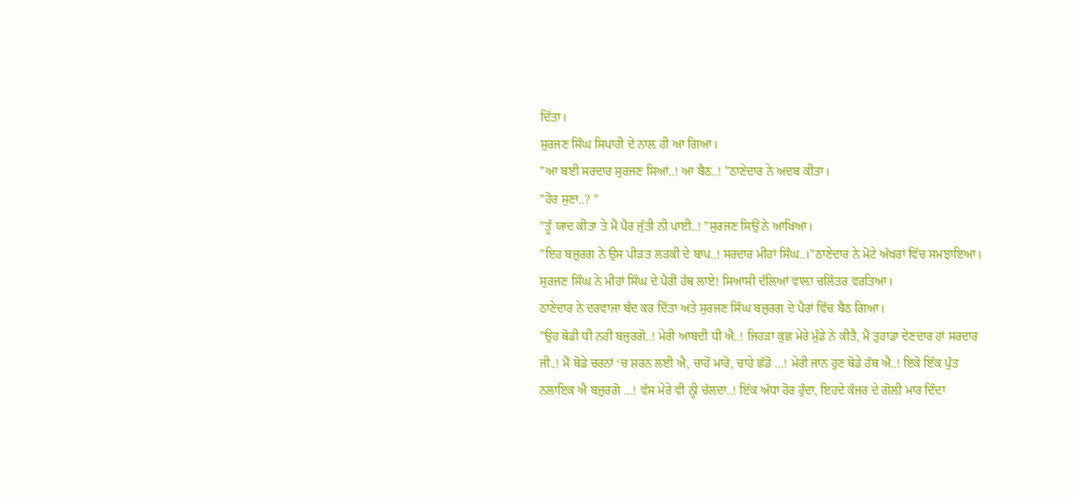ਦਿੱਤਾ।
ਸੁਰਜਣ ਸਿੰਘ ਸਿਪਾਹੀ ਦੇ ਨਾਲ਼ ਹੀ ਆ ਗਿਆ।
”ਆ ਬਈ ਸਰਦਾਰ ਸੁਰਜਣ ਸਿਆਂ..! ਆ ਬੈਠ..! ”ਠਾਣੇਦਾਰ ਨੇ ਅਦਬ ਕੀਤਾ।
”ਹੋਰ ਸੁਣਾ..? ”
”ਤੂੰ ਯਾਦ ਕੀਤਾ ਤੇ ਮੈਂ ਪੈਰ ਜੁੱਤੀ ਨੀ ਪਾਈ..! ”ਸੁਰਜਣ ਸਿਉਂ ਨੇ ਆਖਿਆ।
”ਇਹ ਬਜ਼ੁਰਗ ਨੇ ਉਸ ਪੀੜਤ ਲੜਕੀ ਦੇ ਬਾਪ..! ਸਰਦਾਰ ਮੀਹਾਂ ਸਿੰਘ..।”ਠਾਣੇਦਾਰ ਨੇ ਮੋਟੇ ਅੱਖਰਾਂ ਵਿੱਚ ਸਮਝਾਇਆ।
ਸੁਰਜਣ ਸਿੰਘ ਨੇ ਮੀਹਾਂ ਸਿੰਘ ਦੇ ਪੈਰੀਂ ਹੱਥ ਲਾਏ! ਸਿਆਸੀ ਦੱਲਿਆਂ ਵਾਲ਼ਾ ਚਲਿੱਤਰ ਵਰਤਿਆ।
ਠਾਣੇਦਾਰ ਨੇ ਦਰਵਾਜਾ ਬੰਦ ਕਰ ਦਿੱਤਾ ਅਤੇ ਸੁਰਜਣ ਸਿੰਘ ਬਜ਼ੁਰਗ ਦੇ ਪੈਰਾਂ ਵਿੱਚ ਬੈਠ ਗਿਆ।
”ਉਹ ਥੋਡੀ ਧੀ ਨਹੀਂ ਬਜ਼ੁਰਗੋ..! ਮੇਰੀ ਆਬਦੀ ਧੀ ਐ..! ਜਿਹੜਾ ਕੁਛ ਮੇਰੇ ਮੁੰਡੇ ਨੇ ਕੀਤੈ, ਮੈਂ ਤੁਹਾਡਾ ਦੇਣਦਾਰ ਹਾਂ ਸਰਦਾਰ ਜੀ..! ਮੈਂ ਥੋਡੇ ਚਰਨਾਂ ‘ਚ ਸ਼ਰਨ ਲਈ ਐ, ਚਾਹੋਂ ਮਾਰੋ, ਚਾਹੇ ਛੱਡੋ …! ਮੇਰੀ ਜਾਨ ਹੁਣ ਥੋਡੇ ਹੱਥ ਐ..! ਇਕੋ ਇੱਕ ਪੁੱਤ ਨਲਾਇਕ ਐ ਬਜ਼ੁਰਗੋ …! ਵੱਸ ਮੇਰੇ ਵੀ ਨ੍ਹੀ ਚੱਲਦਾ..! ਇੱਕ ਅੱਧਾ ਹੋਰ ਹੁੰਦਾ, ਇਹਦੇ ਕੰਜਰ ਦੇ ਗੋਲ਼ੀ ਮਾਰ ਦਿੰਦਾ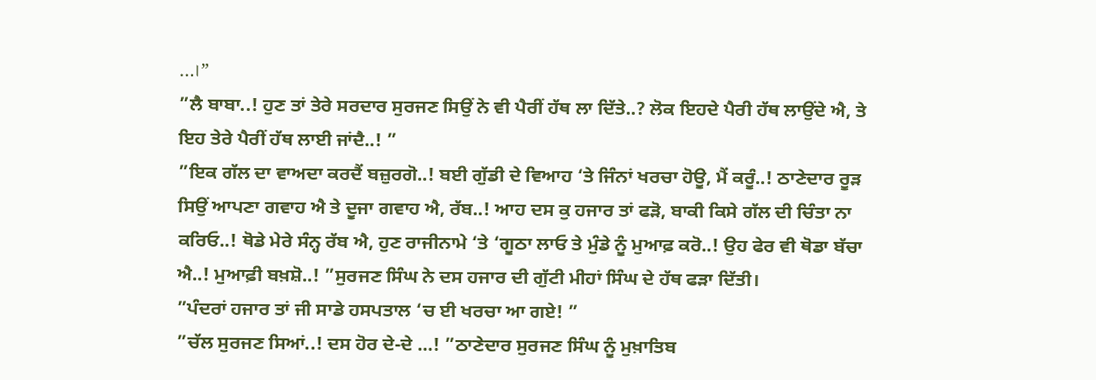…।”
”ਲੈ ਬਾਬਾ..! ਹੁਣ ਤਾਂ ਤੇਰੇ ਸਰਦਾਰ ਸੁਰਜਣ ਸਿਉਂ ਨੇ ਵੀ ਪੈਰੀਂ ਹੱਥ ਲਾ ਦਿੱਤੇ..? ਲੋਕ ਇਹਦੇ ਪੈਰੀ ਹੱਥ ਲਾਉਂਦੇ ਐ, ਤੇ ਇਹ ਤੇਰੇ ਪੈਰੀਂ ਹੱਥ ਲਾਈ ਜਾਂਦੈ..! ”
”ਇਕ ਗੱਲ ਦਾ ਵਾਅਦਾ ਕਰਦੈਂ ਬਜ਼ੁਰਗੋ..! ਬਈ ਗੁੱਡੀ ਦੇ ਵਿਆਹ ‘ਤੇ ਜਿੰਨਾਂ ਖਰਚਾ ਹੋਊ, ਮੈਂ ਕਰੂੰ..! ਠਾਣੇਦਾਰ ਰੂੜ ਸਿਉਂ ਆਪਣਾ ਗਵਾਹ ਐ ਤੇ ਦੂਜਾ ਗਵਾਹ ਐ, ਰੱਬ..! ਆਹ ਦਸ ਕੁ ਹਜਾਰ ਤਾਂ ਫੜੋ, ਬਾਕੀ ਕਿਸੇ ਗੱਲ ਦੀ ਚਿੰਤਾ ਨਾ ਕਰਿਓ..! ਥੋਡੇ ਮੇਰੇ ਸੰਨ੍ਹ ਰੱਬ ਐ, ਹੁਣ ਰਾਜੀਨਾਮੇ ‘ਤੇ ‘ਗੂਠਾ ਲਾਓ ਤੇ ਮੁੰਡੇ ਨੂੰ ਮੁਆਫ਼ ਕਰੋ..! ਉਹ ਫੇਰ ਵੀ ਥੋਡਾ ਬੱਚਾ ਐ..! ਮੁਆਫ਼ੀ ਬਖ਼ਸ਼ੋ..! ”ਸੁਰਜਣ ਸਿੰਘ ਨੇ ਦਸ ਹਜਾਰ ਦੀ ਗੁੱਟੀ ਮੀਹਾਂ ਸਿੰਘ ਦੇ ਹੱਥ ਫੜਾ ਦਿੱਤੀ।
”ਪੰਦਰਾਂ ਹਜਾਰ ਤਾਂ ਜੀ ਸਾਡੇ ਹਸਪਤਾਲ ‘ਚ ਈ ਖਰਚਾ ਆ ਗਏ! ”
”ਚੱਲ ਸੁਰਜਣ ਸਿਆਂ..! ਦਸ ਹੋਰ ਦੇ-ਦੇ …! ”ਠਾਣੇਦਾਰ ਸੁਰਜਣ ਸਿੰਘ ਨੂੰ ਮੁਖ਼ਾਤਿਬ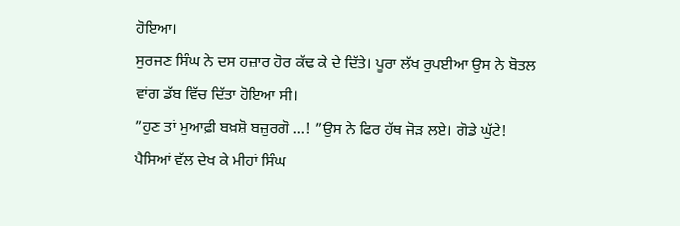ਹੋਇਆ।
ਸੁਰਜਣ ਸਿੰਘ ਨੇ ਦਸ ਹਜ਼ਾਰ ਹੋਰ ਕੱਢ ਕੇ ਦੇ ਦਿੱਤੇ। ਪੂਰਾ ਲੱਖ ਰੁਪਈਆ ਉਸ ਨੇ ਬੋਤਲ ਵਾਂਗ ਡੱਬ ਵਿੱਚ ਦਿੱਤਾ ਹੋਇਆ ਸੀ।
”ਹੁਣ ਤਾਂ ਮੁਆਫ਼ੀ ਬਖ਼ਸ਼ੋ ਬਜ਼ੁਰਗੋ …! ”ਉਸ ਨੇ ਫਿਰ ਹੱਥ ਜੋੜ ਲਏ। ਗੋਡੇ ਘੁੱਟੇ!
ਪੈਸਿਆਂ ਵੱਲ ਦੇਖ ਕੇ ਮੀਹਾਂ ਸਿੰਘ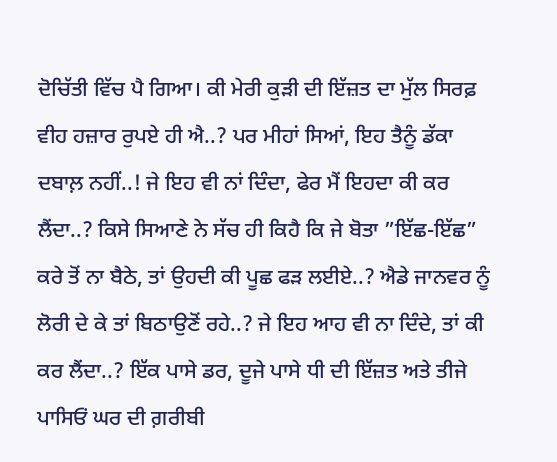ਦੋਚਿੱਤੀ ਵਿੱਚ ਪੈ ਗਿਆ। ਕੀ ਮੇਰੀ ਕੁੜੀ ਦੀ ਇੱਜ਼ਤ ਦਾ ਮੁੱਲ ਸਿਰਫ਼ ਵੀਹ ਹਜ਼ਾਰ ਰੁਪਏ ਹੀ ਐ..? ਪਰ ਮੀਹਾਂ ਸਿਆਂ, ਇਹ ਤੈਨੂੰ ਡੱਕਾ ਦਬਾਲ਼ ਨਹੀਂ..! ਜੇ ਇਹ ਵੀ ਨਾਂ ਦਿੰਦਾ, ਫੇਰ ਮੈਂ ਇਹਦਾ ਕੀ ਕਰ ਲੈਂਦਾ..? ਕਿਸੇ ਸਿਆਣੇ ਨੇ ਸੱਚ ਹੀ ਕਿਹੈ ਕਿ ਜੇ ਬੋਤਾ ”ਇੱਛ-ਇੱਛ” ਕਰੇ ਤੋਂ ਨਾ ਬੈਠੇ, ਤਾਂ ਉਹਦੀ ਕੀ ਪੂਛ ਫੜ ਲਈਏ..? ਐਡੇ ਜਾਨਵਰ ਨੂੰ ਲੋਰੀ ਦੇ ਕੇ ਤਾਂ ਬਿਠਾਉਣੋਂ ਰਹੇ..? ਜੇ ਇਹ ਆਹ ਵੀ ਨਾ ਦਿੰਦੇ, ਤਾਂ ਕੀ ਕਰ ਲੈਂਦਾ..? ਇੱਕ ਪਾਸੇ ਡਰ, ਦੂਜੇ ਪਾਸੇ ਧੀ ਦੀ ਇੱਜ਼ਤ ਅਤੇ ਤੀਜੇ ਪਾਸਿਓਂ ਘਰ ਦੀ ਗ਼ਰੀਬੀ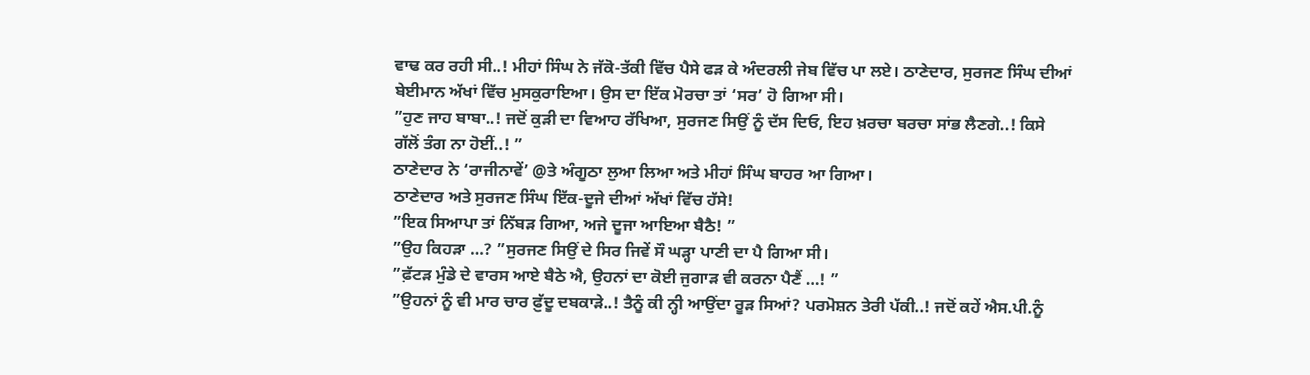ਵਾਢ ਕਰ ਰਹੀ ਸੀ..! ਮੀਹਾਂ ਸਿੰਘ ਨੇ ਜੱਕੋ-ਤੱਕੀ ਵਿੱਚ ਪੈਸੇ ਫੜ ਕੇ ਅੰਦਰਲੀ ਜੇਬ ਵਿੱਚ ਪਾ ਲਏ। ਠਾਣੇਦਾਰ, ਸੁਰਜਣ ਸਿੰਘ ਦੀਆਂ ਬੇਈਮਾਨ ਅੱਖਾਂ ਵਿੱਚ ਮੁਸਕੁਰਾਇਆ। ਉਸ ਦਾ ਇੱਕ ਮੋਰਚਾ ਤਾਂ ‘ਸਰ’ ਹੋ ਗਿਆ ਸੀ।
”ਹੁਣ ਜਾਹ ਬਾਬਾ..! ਜਦੋਂ ਕੁੜੀ ਦਾ ਵਿਆਹ ਰੱਖਿਆ, ਸੁਰਜਣ ਸਿਉਂ ਨੂੰ ਦੱਸ ਦਿਓ, ਇਹ ਖ਼ਰਚਾ ਬਰਚਾ ਸਾਂਭ ਲੈਣਗੇ..! ਕਿਸੇ ਗੱਲੋਂ ਤੰਗ ਨਾ ਹੋਈਂ..! ”
ਠਾਣੇਦਾਰ ਨੇ ‘ਰਾਜੀਨਾਵੇਂ’ @ਤੇ ਅੰਗੂਠਾ ਲੁਆ ਲਿਆ ਅਤੇ ਮੀਹਾਂ ਸਿੰਘ ਬਾਹਰ ਆ ਗਿਆ।
ਠਾਣੇਦਾਰ ਅਤੇ ਸੁਰਜਣ ਸਿੰਘ ਇੱਕ-ਦੂਜੇ ਦੀਆਂ ਅੱਖਾਂ ਵਿੱਚ ਹੱਸੇ!
”ਇਕ ਸਿਆਪਾ ਤਾਂ ਨਿੱਬੜ ਗਿਆ, ਅਜੇ ਦੂਜਾ ਆਇਆ ਬੈਠੈ! ”
”ਉਹ ਕਿਹੜਾ …? ”ਸੁਰਜਣ ਸਿਉਂ ਦੇ ਸਿਰ ਜਿਵੇਂ ਸੌ ਘੜ੍ਹਾ ਪਾਣੀ ਦਾ ਪੈ ਗਿਆ ਸੀ।
”ਫ਼ੱਟੜ ਮੁੰਡੇ ਦੇ ਵਾਰਸ ਆਏ ਬੈਠੇ ਐ, ਉਹਨਾਂ ਦਾ ਕੋਈ ਜੁਗਾੜ ਵੀ ਕਰਨਾ ਪੈਣੈਂ …! ”
”ਉਹਨਾਂ ਨੂੰ ਵੀ ਮਾਰ ਚਾਰ ਫ਼ੁੱਦੂ ਦਬਕਾੜੇ..! ਤੈਨੂੰ ਕੀ ਨ੍ਹੀ ਆਉਂਦਾ ਰੂੜ ਸਿਆਂ? ਪਰਮੋਸ਼ਨ ਤੇਰੀ ਪੱਕੀ..! ਜਦੋਂ ਕਹੇਂ ਐਸ.ਪੀ.ਨੂੰ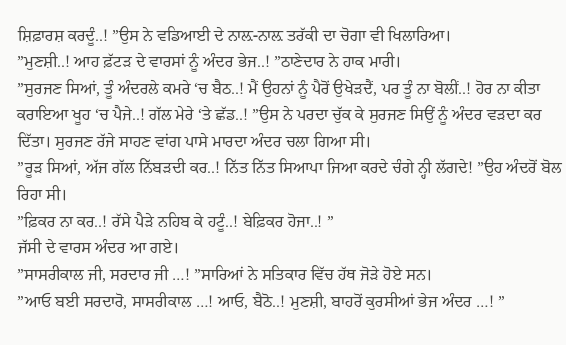ਸ਼ਿਫ਼ਾਰਸ਼ ਕਰਦੂੰ..! ”ਉਸ ਨੇ ਵਡਿਆਈ ਦੇ ਨਾਲ਼-ਨਾਲ਼ ਤਰੱਕੀ ਦਾ ਚੋਗਾ ਵੀ ਖਿਲਾਰਿਆ।
”ਮੁਣਸ਼ੀ..! ਆਹ ਫ਼ੱਟੜ ਦੇ ਵਾਰਸਾਂ ਨੂੰ ਅੰਦਰ ਭੇਜ..! ”ਠਾਣੇਦਾਰ ਨੇ ਹਾਕ ਮਾਰੀ।
”ਸੁਰਜਣ ਸਿਆਂ, ਤੂੰ ਅੰਦਰਲੇ ਕਮਰੇ ‘ਚ ਬੈਠ..! ਮੈਂ ਉਹਨਾਂ ਨੂੰ ਪੈਰੋਂ ਉਖੇੜਦੈਂ, ਪਰ ਤੂੰ ਨਾ ਬੋਲੀਂ..! ਹੋਰ ਨਾ ਕੀਤਾ ਕਰਾਇਆ ਖੂਹ ‘ਚ ਪੈਜੇ..! ਗੱਲ ਮੇਰੇ ‘ਤੇ ਛੱਡ..! ”ਉਸ ਨੇ ਪਰਦਾ ਚੁੱਕ ਕੇ ਸੁਰਜਣ ਸਿਉਂ ਨੂੰ ਅੰਦਰ ਵੜਦਾ ਕਰ ਦਿੱਤਾ। ਸੁਰਜਣ ਰੱਜੇ ਸਾਹਣ ਵਾਂਗ ਪਾਸੇ ਮਾਰਦਾ ਅੰਦਰ ਚਲਾ ਗਿਆ ਸੀ।
”ਰੂੜ ਸਿਆਂ, ਅੱਜ ਗੱਲ ਨਿੱਬੜਦੀ ਕਰ..! ਨਿੱਤ ਨਿੱਤ ਸਿਆਪਾ ਜਿਆ ਕਰਦੇ ਚੰਗੇ ਨ੍ਹੀ ਲੱਗਦੇ! ”ਉਹ ਅੰਦਰੋਂ ਬੋਲ ਰਿਹਾ ਸੀ।
”ਫ਼ਿਕਰ ਨਾ ਕਰ..! ਰੱਸੇ ਪੈੜੇ ਨਹਿਬ ਕੇ ਹਟੂੰ..! ਬੇਫ਼ਿਕਰ ਹੋਜਾ..! ”
ਜੱਸੀ ਦੇ ਵਾਰਸ ਅੰਦਰ ਆ ਗਏ।
”ਸਾਸਰੀਕਾਲ ਜੀ, ਸਰਦਾਰ ਜੀ …! ”ਸਾਰਿਆਂ ਨੇ ਸਤਿਕਾਰ ਵਿੱਚ ਹੱਥ ਜੋੜੇ ਹੋਏ ਸਨ।
”ਆਓ ਬਈ ਸਰਦਾਰੋ, ਸਾਸਰੀਕਾਲ …! ਆਓ, ਬੈਠੋ..! ਮੁਣਸ਼ੀ, ਬਾਹਰੋਂ ਕੁਰਸੀਆਂ ਭੇਜ ਅੰਦਰ …! ”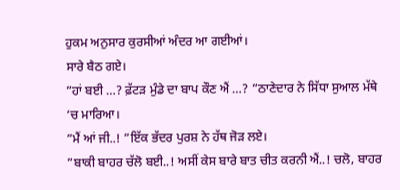ਹੁਕਮ ਅਨੁਸਾਰ ਕੁਰਸੀਆਂ ਅੰਦਰ ਆ ਗਈਆਂ।
ਸਾਰੇ ਬੈਠ ਗਏ।
”ਹਾਂ ਬਈ …? ਫ਼ੱਟੜ ਮੁੰਡੇ ਦਾ ਬਾਪ ਕੌਣ ਐਂ …? ”ਠਾਣੇਦਾਰ ਨੇ ਸਿੱਧਾ ਸੁਆਲ ਮੱਥੇ ‘ਚ ਮਾਰਿਆ।
”ਮੈਂ ਆਂ ਜੀ..! ”ਇੱਕ ਭੱਦਰ ਪੁਰਸ਼ ਨੇ ਹੱਥ ਜੋੜ ਲਏ।
”ਬਾਕੀ ਬਾਹਰ ਚੱਲੋ ਬਈ..! ਅਸੀਂ ਕੇਸ ਬਾਰੇ ਬਾਤ ਚੀਤ ਕਰਨੀ ਐਂ..! ਚਲੋ, ਬਾਹਰ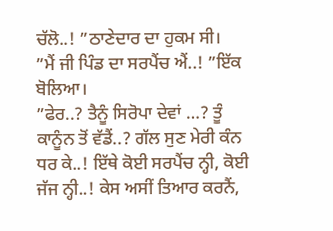ਚੱਲੋ..! ”ਠਾਣੇਦਾਰ ਦਾ ਹੁਕਮ ਸੀ।
”ਮੈਂ ਜੀ ਪਿੰਡ ਦਾ ਸਰਪੈਂਚ ਐਂ..! ”ਇੱਕ ਬੋਲਿਆ।
”ਫੇਰ..? ਤੈਨੂੰ ਸਿਰੋਪਾ ਦੇਵਾਂ …? ਤੂੰ ਕਾਨੂੰਨ ਤੋਂ ਵੱਡੈਂ..? ਗੱਲ ਸੁਣ ਮੇਰੀ ਕੰਨ ਧਰ ਕੇ..! ਇੱਥੇ ਕੋਈ ਸਰਪੈਂਚ ਨ੍ਹੀ, ਕੋਈ ਜੱਜ ਨ੍ਹੀ..! ਕੇਸ ਅਸੀਂ ਤਿਆਰ ਕਰਨੈਂ,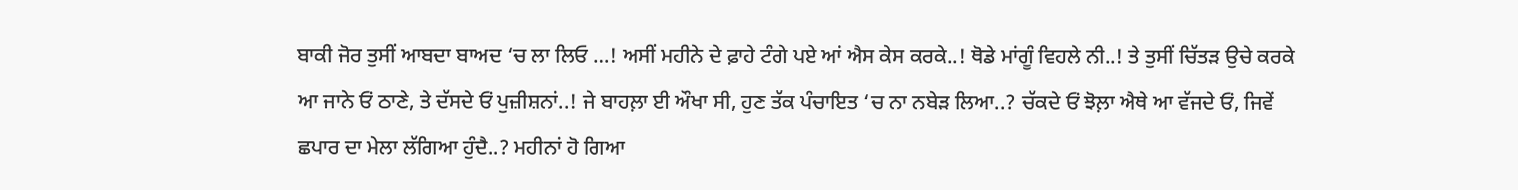ਬਾਕੀ ਜੋਰ ਤੁਸੀਂ ਆਬਦਾ ਬਾਅਦ ‘ਚ ਲਾ ਲਿਓ …! ਅਸੀਂ ਮਹੀਨੇ ਦੇ ਫ਼ਾਹੇ ਟੰਗੇ ਪਏ ਆਂ ਐਸ ਕੇਸ ਕਰਕੇ..! ਥੋਡੇ ਮਾਂਗੂੰ ਵਿਹਲੇ ਨੀ..! ਤੇ ਤੁਸੀਂ ਚਿੱਤੜ ਉਚੇ ਕਰਕੇ ਆ ਜਾਨੇ ਓਂ ਠਾਣੇ, ਤੇ ਦੱਸਦੇ ਓਂ ਪੁਜ਼ੀਸ਼ਨਾਂ..! ਜੇ ਬਾਹਲ਼ਾ ਈ ਔਖਾ ਸੀ, ਹੁਣ ਤੱਕ ਪੰਚਾਇਤ ‘ਚ ਨਾ ਨਬੇੜ ਲਿਆ..? ਚੱਕਦੇ ਓਂ ਝੋਲ਼ਾ ਐਥੇ ਆ ਵੱਜਦੇ ਓਂ, ਜਿਵੇਂ ਛਪਾਰ ਦਾ ਮੇਲਾ ਲੱਗਿਆ ਹੁੰਦੈ..? ਮਹੀਨਾਂ ਹੋ ਗਿਆ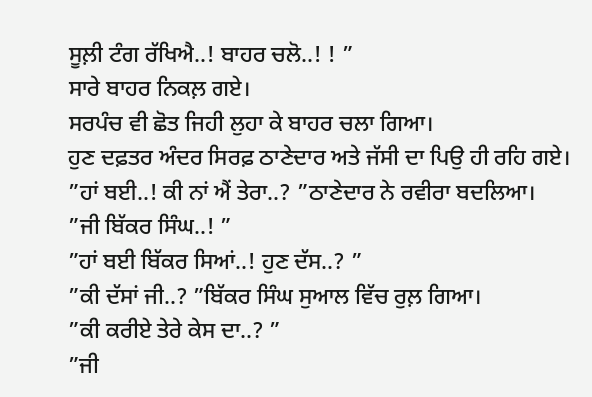ਸੂਲ਼ੀ ਟੰਗ ਰੱਖਿਐ..! ਬਾਹਰ ਚਲੋ..! ! ”
ਸਾਰੇ ਬਾਹਰ ਨਿਕਲ਼ ਗਏ।
ਸਰਪੰਚ ਵੀ ਛੋਤ ਜਿਹੀ ਲੁਹਾ ਕੇ ਬਾਹਰ ਚਲਾ ਗਿਆ।
ਹੁਣ ਦਫ਼ਤਰ ਅੰਦਰ ਸਿਰਫ਼ ਠਾਣੇਦਾਰ ਅਤੇ ਜੱਸੀ ਦਾ ਪਿਉ ਹੀ ਰਹਿ ਗਏ।
”ਹਾਂ ਬਈ..! ਕੀ ਨਾਂ ਐਂ ਤੇਰਾ..? ”ਠਾਣੇਦਾਰ ਨੇ ਰਵੀਰਾ ਬਦਲਿਆ।
”ਜੀ ਬਿੱਕਰ ਸਿੰਘ..! ”
”ਹਾਂ ਬਈ ਬਿੱਕਰ ਸਿਆਂ..! ਹੁਣ ਦੱਸ..? ”
”ਕੀ ਦੱਸਾਂ ਜੀ..? ”ਬਿੱਕਰ ਸਿੰਘ ਸੁਆਲ ਵਿੱਚ ਰੁਲ਼ ਗਿਆ।
”ਕੀ ਕਰੀਏ ਤੇਰੇ ਕੇਸ ਦਾ..? ”
”ਜੀ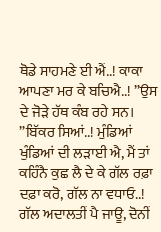ਥੋਡੇ ਸਾਹਮਣੇ ਈ ਐਂ..! ਕਾਕਾ ਆਪਣਾ ਮਰ ਕੇ ਬਚਿਐ..! ”ਉਸ ਦੇ ਜੋੜੇ ਹੱਥ ਕੰਬ ਰਹੇ ਸਨ।
”ਬਿੱਕਰ ਸਿਆਂ..! ਮੁੰਡਿਆਂ ਖੁੰਡਿਆਂ ਦੀ ਲੜਾਈ ਐ, ਮੈਂ ਤਾਂ ਕਹਿੰਨੈ ਕੁਛ ਲੈ ਦੇ ਕੇ ਗੱਲ ਰਫ਼ਾ ਦਫ਼ਾ ਕਰੋ, ਗੱਲ ਨਾ ਵਧਾਓ..! ਗੱਲ ਅਦਾਲਤੀਂ ਪੈ ਜਾਊ, ਦੋਨੀਂ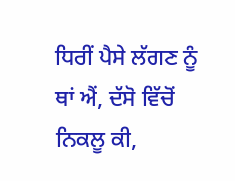ਧਿਰੀਂ ਪੈਸੇ ਲੱਗਣ ਨੂੰ ਥਾਂ ਐਂ, ਦੱਸੋ ਵਿੱਚੋਂ ਨਿਕਲੂ ਕੀ,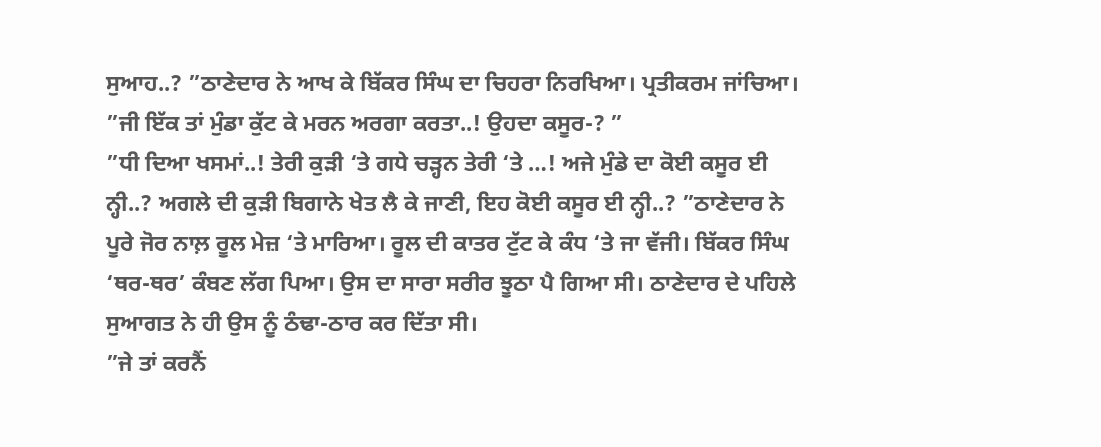ਸੁਆਹ..? ”ਠਾਣੇਦਾਰ ਨੇ ਆਖ ਕੇ ਬਿੱਕਰ ਸਿੰਘ ਦਾ ਚਿਹਰਾ ਨਿਰਖਿਆ। ਪ੍ਰਤੀਕਰਮ ਜਾਂਚਿਆ।
”ਜੀ ਇੱਕ ਤਾਂ ਮੁੰਡਾ ਕੁੱਟ ਕੇ ਮਰਨ ਅਰਗਾ ਕਰਤਾ..! ਉਹਦਾ ਕਸੂਰ-? ”
”ਧੀ ਦਿਆ ਖਸਮਾਂ..! ਤੇਰੀ ਕੁੜੀ ‘ਤੇ ਗਧੇ ਚੜ੍ਹਨ ਤੇਰੀ ‘ਤੇ …! ਅਜੇ ਮੁੰਡੇ ਦਾ ਕੋਈ ਕਸੂਰ ਈ ਨ੍ਹੀ..? ਅਗਲੇ ਦੀ ਕੁੜੀ ਬਿਗਾਨੇ ਖੇਤ ਲੈ ਕੇ ਜਾਣੀ, ਇਹ ਕੋਈ ਕਸੂਰ ਈ ਨ੍ਹੀ..? ”ਠਾਣੇਦਾਰ ਨੇ ਪੂਰੇ ਜੋਰ ਨਾਲ਼ ਰੂਲ ਮੇਜ਼ ‘ਤੇ ਮਾਰਿਆ। ਰੂਲ ਦੀ ਕਾਤਰ ਟੁੱਟ ਕੇ ਕੰਧ ‘ਤੇ ਜਾ ਵੱਜੀ। ਬਿੱਕਰ ਸਿੰਘ ‘ਥਰ-ਥਰ’ ਕੰਬਣ ਲੱਗ ਪਿਆ। ਉਸ ਦਾ ਸਾਰਾ ਸਰੀਰ ਝੂਠਾ ਪੈ ਗਿਆ ਸੀ। ਠਾਣੇਦਾਰ ਦੇ ਪਹਿਲੇ ਸੁਆਗਤ ਨੇ ਹੀ ਉਸ ਨੂੰ ਠੰਢਾ-ਠਾਰ ਕਰ ਦਿੱਤਾ ਸੀ।
”ਜੇ ਤਾਂ ਕਰਨੈਂ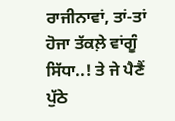ਰਾਜੀਨਾਵਾਂ, ਤਾਂ-ਤਾਂ ਹੋਜਾ ਤੱਕਲ਼ੇ ਵਾਂਗੂੰ ਸਿੱਧਾ..! ਤੇ ਜੇ ਪੈਣੈਂ ਪੁੱਠੇ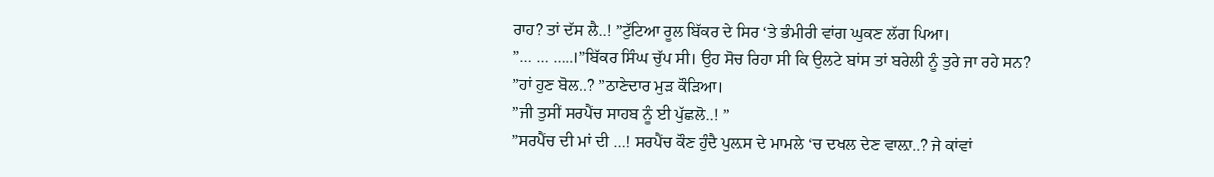ਰਾਹ? ਤਾਂ ਦੱਸ ਲੈ..! ”ਟੁੱਟਿਆ ਰੂਲ ਬਿੱਕਰ ਦੇ ਸਿਰ ‘ਤੇ ਭੰਮੀਰੀ ਵਾਂਗ ਘੁਕਣ ਲੱਗ ਪਿਆ।
”… … …..।”ਬਿੱਕਰ ਸਿੰਘ ਚੁੱਪ ਸੀ। ਉਹ ਸੋਚ ਰਿਹਾ ਸੀ ਕਿ ਉਲਟੇ ਬਾਂਸ ਤਾਂ ਬਰੇਲੀ ਨੂੰ ਤੁਰੇ ਜਾ ਰਹੇ ਸਨ?
”ਹਾਂ ਹੁਣ ਬੋਲ..? ”ਠਾਣੇਦਾਰ ਮੁੜ ਕੌੜਿਆ।
”ਜੀ ਤੁਸੀਂ ਸਰਪੈਂਚ ਸਾਹਬ ਨੂੰ ਈ ਪੁੱਛਲੋ..! ”
”ਸਰਪੈਂਚ ਦੀ ਮਾਂ ਦੀ …! ਸਰਪੈਂਚ ਕੌਣ ਹੁੰਦੈ ਪੁਲ਼ਸ ਦੇ ਮਾਮਲੇ ‘ਚ ਦਖਲ ਦੇਣ ਵਾਲ਼ਾ..? ਜੇ ਕਾਂਵਾਂ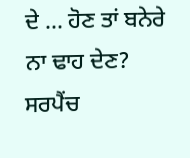ਦੇ … ਹੋਣ ਤਾਂ ਬਨੇਰੇ ਨਾ ਢਾਹ ਦੇਣ? ਸਰਪੈਂਚ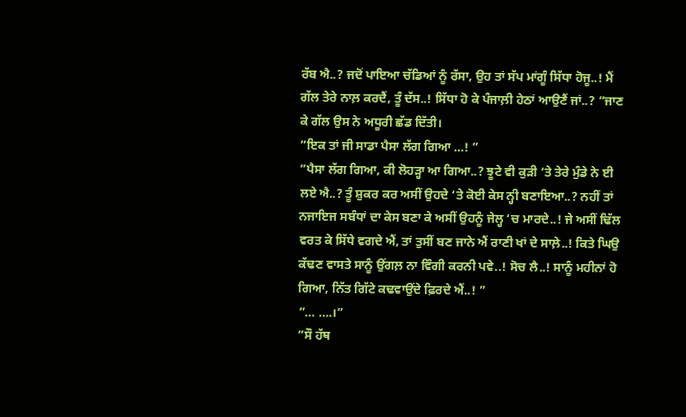ਰੱਬ ਐ..? ਜਦੋਂ ਪਾਇਆ ਚੱਡਿਆਂ ਨੂੰ ਰੱਸਾ, ਉਹ ਤਾਂ ਸੱਪ ਮਾਂਗੂੰ ਸਿੱਧਾ ਹੋਜੂ..! ਮੈਂ ਗੱਲ ਤੇਰੇ ਨਾਲ਼ ਕਰਦੈਂ, ਤੂੰ ਦੱਸ..! ਸਿੱਧਾ ਹੋ ਕੇ ਪੰਜਾਲ਼ੀ ਹੇਠਾਂ ਆਉਣੈਂ ਜਾਂ..? ”ਜਾਣ ਕੇ ਗੱਲ ਉਸ ਨੇ ਅਧੂਰੀ ਛੱਡ ਦਿੱਤੀ।
”ਇਕ ਤਾਂ ਜੀ ਸਾਡਾ ਪੈਸਾ ਲੱਗ ਗਿਆ …! ”
”ਪੈਸਾ ਲੱਗ ਗਿਆ, ਕੀ ਲੋਹੜ੍ਹਾ ਆ ਗਿਆ..? ਝੂਟੇ ਵੀ ਕੁੜੀ ‘ਤੇ ਤੇਰੇ ਮੁੰਡੇ ਨੇ ਈ ਲਏ ਐ..? ਤੂੰ ਸ਼ੁਕਰ ਕਰ ਅਸੀਂ ਉਹਦੇ ‘ਤੇ ਕੋਈ ਕੇਸ ਨ੍ਹੀ ਬਣਾਇਆ..? ਨਹੀਂ ਤਾਂ ਨਜਾਇਜ ਸਬੰਧਾਂ ਦਾ ਕੇਸ ਬਣਾ ਕੇ ਅਸੀਂ ਉਹਨੂੰ ਜੇਲ੍ਹ ‘ਚ ਮਾਰਦੇ..! ਜੇ ਅਸੀਂ ਢਿੱਲ ਵਰਤ ਕੇ ਸਿੱਧੇ ਵਗਦੇ ਐਂ, ਤਾਂ ਤੁਸੀਂ ਬਣ ਜਾਨੇ ਐਂ ਰਾਣੀ ਖਾਂ ਦੇ ਸਾਲ਼ੇ..! ਕਿਤੇ ਘਿਉ ਕੱਢਣ ਵਾਸਤੇ ਸਾਨੂੰ ਉਂਗਲ਼ ਨਾ ਵਿੰਗੀ ਕਰਨੀ ਪਵੇ..! ਸੋਚ ਲੈ..! ਸਾਨੂੰ ਮਹੀਨਾਂ ਹੋ ਗਿਆ, ਨਿੱਤ ਗਿੱਟੇ ਕਢਵਾਉਂਦੇ ਫ਼ਿਰਦੇ ਐਂ..! ”
”… ….।”
”ਸੌ ਹੱਥ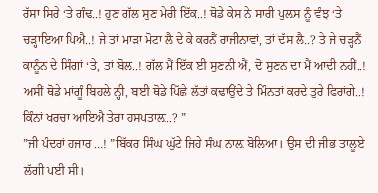ਰੱਸਾ ਸਿਰੇ ‘ਤੇ ਗੰਢ..! ਹੁਣ ਗੱਲ ਸੁਣ ਮੇਰੀ ਇੱਕ..! ਥੋਡੇ ਕੇਸ ਨੇ ਸਾਰੀ ਪੁਲ਼ਸ ਨੂੰ ਵੰਝ ‘ਤੇ ਚੜ੍ਹਾਇਆ ਪਿਐ..! ਜੇ ਤਾਂ ਮਾੜਾ ਮੋਟਾ ਲੈ ਦੇ ਕੇ ਕਰਨੈਂ ਰਾਜੀਨਾਵਾਂ, ਤਾਂ ਦੱਸ ਲੈ..? ਤੇ ਜੇ ਚੜ੍ਹਨੈਂ ਕਾਨੂੰਨ ਦੇ ਸਿੰਗਾਂ ‘ਤੇ, ਤਾਂ ਬੋਲ..! ਗੱਲ ਮੈਂ ਇੱਕ ਈ ਸੁਣਨੀ ਐਂ, ਦੋ ਸੁਣਨ ਦਾ ਮੈਂ ਆਦੀ ਨਹੀਂ..! ਅਸੀਂ ਥੋਡੇ ਮਾਂਗੂੰ ਬਿਹਲੇ ਨ੍ਹੀ, ਬਈ ਥੋਡੇ ਪਿੱਛੇ ਲੱਤਾਂ ਕਢਾਉਂਦੇ ਤੇ ਮਿੰਨਤਾਂ ਕਰਦੇ ਤੁਰੇ ਫਿਰਾਂਗੇ..! ਕਿੰਨਾਂ ਖਰਚਾ ਆਇਐ ਤੇਰਾ ਹਸਪਤਾਲ਼..? ”
”ਜੀ ਪੰਦਰਾਂ ਹਜਾਰ …! ”ਬਿੱਕਰ ਸਿੰਘ ਘੁੱਟੇ ਜਿਹੇ ਸੰਘ ਨਾਲ਼ ਬੋਲਿਆ। ਉਸ ਦੀ ਜੀਭ ਤਾਲੂਏ ਲੱਗੀ ਪਈ ਸੀ।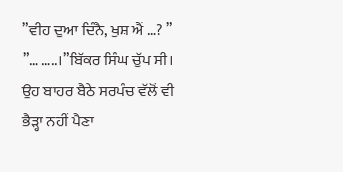”ਵੀਹ ਦੁਆ ਦਿੰਨੈ, ਖੁਸ਼ ਐਂ …? ”
”… …..।”ਬਿੱਕਰ ਸਿੰਘ ਚੁੱਪ ਸੀ। ਉਹ ਬਾਹਰ ਬੈਠੇ ਸਰਪੰਚ ਵੱਲੋਂ ਵੀ ਭੈੜ੍ਹਾ ਨਹੀਂ ਪੈਣਾ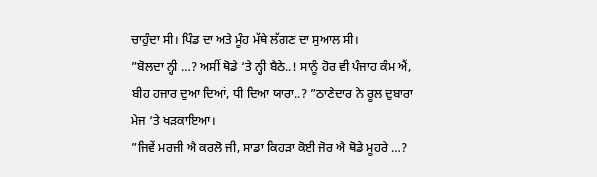ਚਾਹੁੰਦਾ ਸੀ। ਪਿੰਡ ਦਾ ਅਤੇ ਮੂੰਹ ਮੱਥੇ ਲੱਗਣ ਦਾ ਸੁਆਲ ਸੀ।
”ਬੋਲਦਾ ਨ੍ਹੀ …? ਅਸੀਂ ਥੋਡੇ ‘ਤੇ ਨ੍ਹੀ ਬੈਠੇ..! ਸਾਨੂੰ ਹੋਰ ਵੀ ਪੰਜਾਹ ਕੰਮ ਐਂ, ਬੀਹ ਹਜਾਰ ਦੁਆ ਦਿਆਂ, ਧੀ ਦਿਆ ਯਾਰਾ..? ”ਠਾਣੇਦਾਰ ਨੇ ਰੂਲ ਦੁਬਾਰਾ ਮੇਜ ‘ਤੇ ਖੜਕਾਇਆ।
”ਜਿਵੇਂ ਮਰਜੀ ਐ ਕਰਲੋ ਜੀ, ਸਾਡਾ ਕਿਹੜਾ ਕੋਈ ਜੋਰ ਐ ਥੋਡੇ ਮੂਹਰੇ …?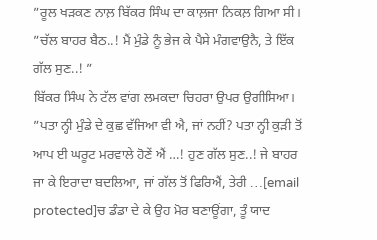”ਰੂਲ ਖੜਕਣ ਨਾਲ਼ ਬਿੱਕਰ ਸਿੰਘ ਦਾ ਕਾਲ਼ਜਾ ਨਿਕਲ਼ ਗਿਆ ਸੀ।
”ਚੱਲ ਬਾਹਰ ਬੈਠ..! ਮੈਂ ਮੁੰਡੇ ਨੂੰ ਭੇਜ ਕੇ ਪੈਸੇ ਮੰਗਵਾਉਨੈ, ਤੇ ਇੱਕ ਗੱਲ ਸੁਣ..! ”
ਬਿੱਕਰ ਸਿੰਘ ਨੇ ਟੱਲ ਵਾਂਗ ਲਮਕਦਾ ਚਿਹਰਾ ਉਪਰ ਉਗੀਸਿਆ।
”ਪਤਾ ਨ੍ਹੀ ਮੁੰਡੇ ਦੇ ਕੁਛ ਵੱਜਿਆ ਵੀ ਐ, ਜਾਂ ਨਹੀਂ? ਪਤਾ ਨ੍ਹੀ ਕੁੜੀ ਤੋਂ ਆਪ ਈ ਘਰੂਟ ਮਰਵਾਲੇ ਹੋਣੇਂ ਐਂ …! ਹੁਣ ਗੱਲ ਸੁਣ..! ਜੇ ਬਾਹਰ ਜਾ ਕੇ ਇਰਾਦਾ ਬਦਲਿਆ, ਜਾਂ ਗੱਲ ਤੋਂ ਫਿਰਿਐਂ, ਤੇਰੀ …[email protected]ਚ ਡੰਡਾ ਦੇ ਕੇ ਉਹ ਮੋਰ ਬਣਾਊਂਗਾ, ਤੂੰ ਯਾਦ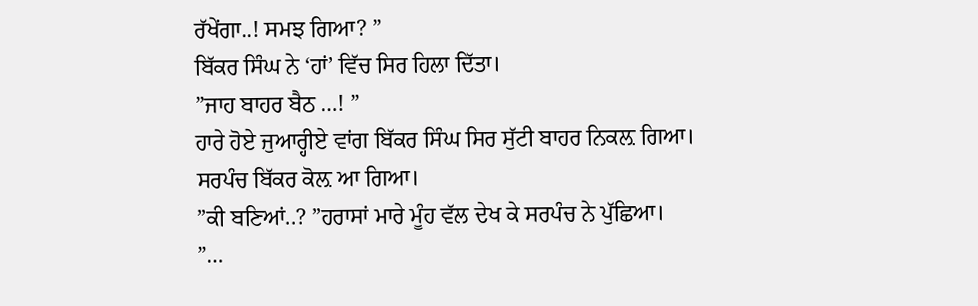ਰੱਖੇਂਗਾ..! ਸਮਝ ਗਿਆ? ”
ਬਿੱਕਰ ਸਿੰਘ ਨੇ ‘ਹਾਂ’ ਵਿੱਚ ਸਿਰ ਹਿਲਾ ਦਿੱਤਾ।
”ਜਾਹ ਬਾਹਰ ਬੈਠ …! ”
ਹਾਰੇ ਹੋਏ ਜੁਆਰ੍ਹੀਏ ਵਾਂਗ ਬਿੱਕਰ ਸਿੰਘ ਸਿਰ ਸੁੱਟੀ ਬਾਹਰ ਨਿਕਲ਼ ਗਿਆ।
ਸਰਪੰਚ ਬਿੱਕਰ ਕੋਲ਼ ਆ ਗਿਆ।
”ਕੀ ਬਣਿਆਂ..? ”ਹਰਾਸਾਂ ਮਾਰੇ ਮੂੰਹ ਵੱਲ ਦੇਖ ਕੇ ਸਰਪੰਚ ਨੇ ਪੁੱਛਿਆ।
”…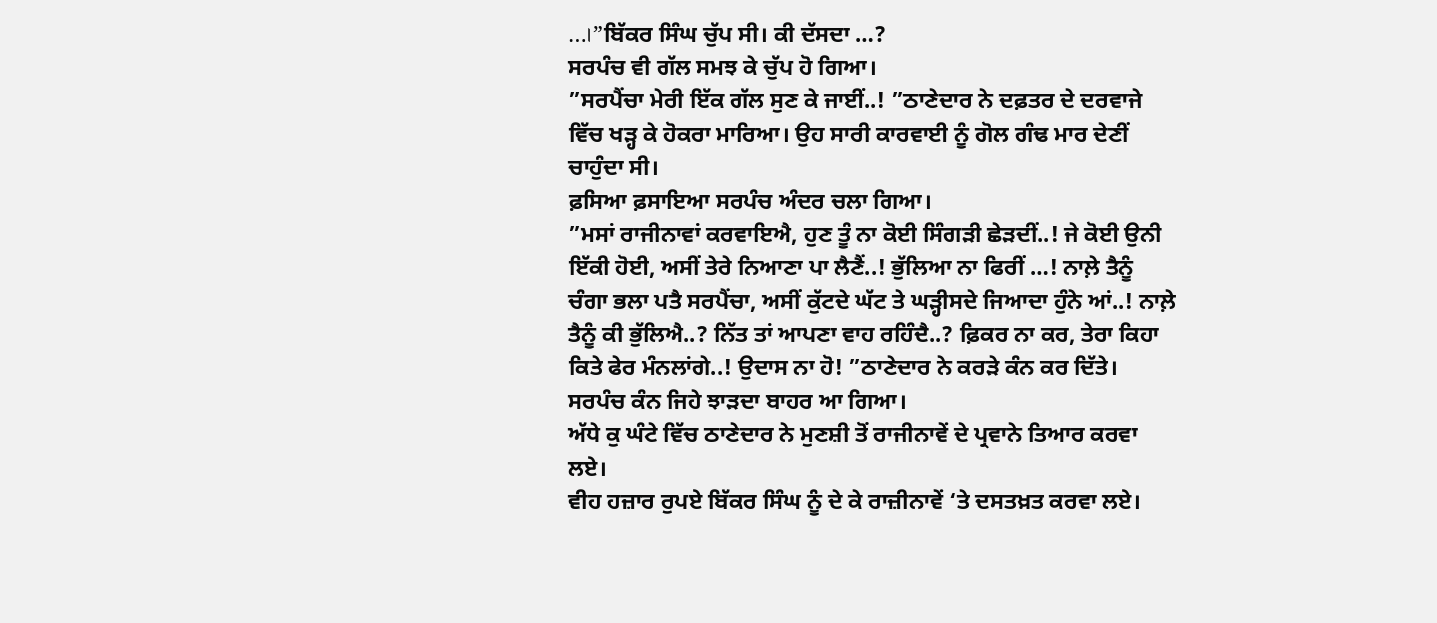…।”ਬਿੱਕਰ ਸਿੰਘ ਚੁੱਪ ਸੀ। ਕੀ ਦੱਸਦਾ …?
ਸਰਪੰਚ ਵੀ ਗੱਲ ਸਮਝ ਕੇ ਚੁੱਪ ਹੋ ਗਿਆ।
”ਸਰਪੈਂਚਾ ਮੇਰੀ ਇੱਕ ਗੱਲ ਸੁਣ ਕੇ ਜਾਈਂ..! ”ਠਾਣੇਦਾਰ ਨੇ ਦਫ਼ਤਰ ਦੇ ਦਰਵਾਜੇ ਵਿੱਚ ਖੜ੍ਹ ਕੇ ਹੋਕਰਾ ਮਾਰਿਆ। ਉਹ ਸਾਰੀ ਕਾਰਵਾਈ ਨੂੰ ਗੋਲ ਗੰਢ ਮਾਰ ਦੇਣੀਂ ਚਾਹੁੰਦਾ ਸੀ।
ਫ਼ਸਿਆ ਫ਼ਸਾਇਆ ਸਰਪੰਚ ਅੰਦਰ ਚਲਾ ਗਿਆ।
”ਮਸਾਂ ਰਾਜੀਨਾਵਾਂ ਕਰਵਾਇਐ, ਹੁਣ ਤੂੰ ਨਾ ਕੋਈ ਸਿੰਗੜੀ ਛੇੜਦੀਂ..! ਜੇ ਕੋਈ ਉਨੀ ਇੱਕੀ ਹੋਈ, ਅਸੀਂ ਤੇਰੇ ਨਿਆਣਾ ਪਾ ਲੈਣੈਂ..! ਭੁੱਲਿਆ ਨਾ ਫਿਰੀਂ …! ਨਾਲ਼ੇ ਤੈਨੂੰ ਚੰਗਾ ਭਲਾ ਪਤੈ ਸਰਪੈਂਚਾ, ਅਸੀਂ ਕੁੱਟਦੇ ਘੱਟ ਤੇ ਘੜ੍ਹੀਸਦੇ ਜਿਆਦਾ ਹੁੰਨੇ ਆਂ..! ਨਾਲ਼ੇ ਤੈਨੂੰ ਕੀ ਭੁੱਲਿਐ..? ਨਿੱਤ ਤਾਂ ਆਪਣਾ ਵਾਹ ਰਹਿੰਦੈ..? ਫ਼ਿਕਰ ਨਾ ਕਰ, ਤੇਰਾ ਕਿਹਾ ਕਿਤੇ ਫੇਰ ਮੰਨਲਾਂਗੇ..! ਉਦਾਸ ਨਾ ਹੋ! ”ਠਾਣੇਦਾਰ ਨੇ ਕਰੜੇ ਕੰਨ ਕਰ ਦਿੱਤੇ।
ਸਰਪੰਚ ਕੰਨ ਜਿਹੇ ਝਾੜਦਾ ਬਾਹਰ ਆ ਗਿਆ।
ਅੱਧੇ ਕੁ ਘੰਟੇ ਵਿੱਚ ਠਾਣੇਦਾਰ ਨੇ ਮੁਣਸ਼ੀ ਤੋਂ ਰਾਜੀਨਾਵੇਂ ਦੇ ਪ੍ਰਵਾਨੇ ਤਿਆਰ ਕਰਵਾ ਲਏ।
ਵੀਹ ਹਜ਼ਾਰ ਰੁਪਏ ਬਿੱਕਰ ਸਿੰਘ ਨੂੰ ਦੇ ਕੇ ਰਾਜ਼ੀਨਾਵੇਂ ‘ਤੇ ਦਸਤਖ਼ਤ ਕਰਵਾ ਲਏ।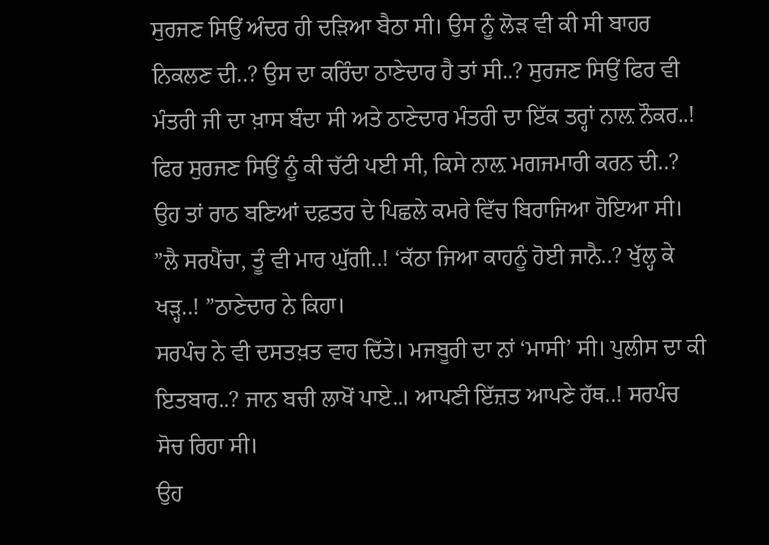ਸੁਰਜਣ ਸਿਉਂ ਅੰਦਰ ਹੀ ਦੜਿਆ ਬੈਠਾ ਸੀ। ਉਸ ਨੂੰ ਲੋੜ ਵੀ ਕੀ ਸੀ ਬਾਹਰ ਨਿਕਲਣ ਦੀ..? ਉਸ ਦਾ ਕਰਿੰਦਾ ਠਾਣੇਦਾਰ ਹੈ ਤਾਂ ਸੀ..? ਸੁਰਜਣ ਸਿਉਂ ਫਿਰ ਵੀ ਮੰਤਰੀ ਜੀ ਦਾ ਖ਼ਾਸ ਬੰਦਾ ਸੀ ਅਤੇ ਠਾਣੇਦਾਰ ਮੰਤਰੀ ਦਾ ਇੱਕ ਤਰ੍ਹਾਂ ਨਾਲ਼ ਨੌਕਰ..! ਫਿਰ ਸੁਰਜਣ ਸਿਉਂ ਨੂੰ ਕੀ ਚੱਟੀ ਪਈ ਸੀ, ਕਿਸੇ ਨਾਲ਼ ਮਗਜਮਾਰੀ ਕਰਨ ਦੀ..? ਉਹ ਤਾਂ ਰਾਠ ਬਣਿਆਂ ਦਫ਼ਤਰ ਦੇ ਪਿਛਲੇ ਕਮਰੇ ਵਿੱਚ ਬਿਰਾਜਿਆ ਹੋਇਆ ਸੀ।
”ਲੈ ਸਰਪੈਂਚਾ, ਤੂੰ ਵੀ ਮਾਰ ਘੁੱਗੀ..! ‘ਕੱਠਾ ਜਿਆ ਕਾਹਨੂੰ ਹੋਈ ਜਾਨੈ..? ਖੁੱਲ੍ਹ ਕੇ ਖੜ੍ਹ..! ”ਠਾਣੇਦਾਰ ਨੇ ਕਿਹਾ।
ਸਰਪੰਚ ਨੇ ਵੀ ਦਸਤਖ਼ਤ ਵਾਹ ਦਿੱਤੇ। ਮਜਬੂਰੀ ਦਾ ਨਾਂ ‘ਮਾਸੀ’ ਸੀ। ਪੁਲੀਸ ਦਾ ਕੀ ਇਤਬਾਰ..? ਜਾਨ ਬਚੀ ਲਾਖੋਂ ਪਾਏ..। ਆਪਣੀ ਇੱਜ਼ਤ ਆਪਣੇ ਹੱਥ..! ਸਰਪੰਚ ਸੋਚ ਰਿਹਾ ਸੀ।
ਉਹ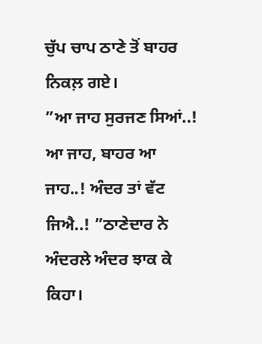ਚੁੱਪ ਚਾਪ ਠਾਣੇ ਤੋਂ ਬਾਹਰ ਨਿਕਲ਼ ਗਏ।
”ਆ ਜਾਹ ਸੁਰਜਣ ਸਿਆਂ..! ਆ ਜਾਹ, ਬਾਹਰ ਆ ਜਾਹ..! ਅੰਦਰ ਤਾਂ ਵੱਟ ਜਿਐ..! ”ਠਾਣੇਦਾਰ ਨੇ ਅੰਦਰਲੇ ਅੰਦਰ ਝਾਕ ਕੇ ਕਿਹਾ।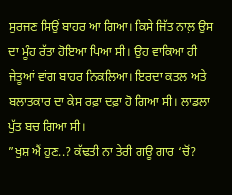ਸੁਰਜਣ ਸਿਉਂ ਬਾਹਰ ਆ ਗਿਆ। ਕਿਸੇ ਜਿੱਤ ਨਾਲ਼ ਉਸ ਦਾ ਮੂੰਹ ਰੱਤਾ ਹੋਇਆ ਪਿਆ ਸੀ। ਉਹ ਵਾਕਿਆ ਹੀ ਜੇਤੂਆਂ ਵਾਂਗ ਬਾਹਰ ਨਿਕਲਿਆ। ਇਰਦਾ ਕਤਲ ਅਤੇ ਬਲਾਤਕਾਰ ਦਾ ਕੇਸ ਰਫ਼ਾ ਦਫ਼ਾ ਹੋ ਗਿਆ ਸੀ। ਲਾਡਲਾ ਪੁੱਤ ਬਚ ਗਿਆ ਸੀ।
”ਖੁਸ਼ ਐਂ ਹੁਣ..? ਕੱਢਤੀ ਨਾ ਤੇਰੀ ਗਊ ਗਾਰ ‘ਚੋਂ?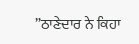”ਠਾਣੇਦਾਰ ਨੇ ਕਿਹਾ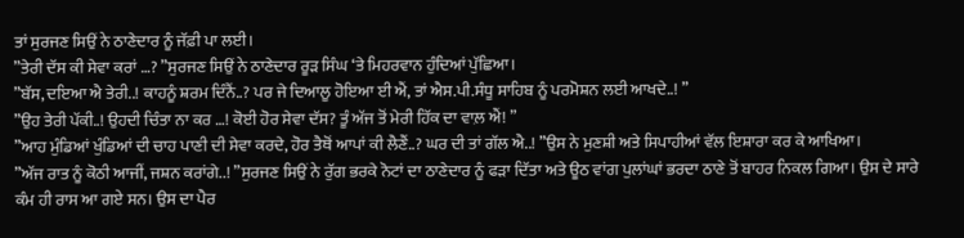ਤਾਂ ਸੁਰਜਣ ਸਿਉਂ ਨੇ ਠਾਣੇਦਾਰ ਨੂੰ ਜੱਫ਼ੀ ਪਾ ਲਈ।
”ਤੇਰੀ ਦੱਸ ਕੀ ਸੇਵਾ ਕਰਾਂ …? ”ਸੁਰਜਣ ਸਿਉਂ ਨੇ ਠਾਣੇਦਾਰ ਰੂੜ ਸਿੰਘ ‘ਤੇ ਮਿਹਰਵਾਨ ਹੁੰਦਿਆਂ ਪੁੱਛਿਆ।
”ਬੱਸ, ਦਇਆ ਐ ਤੇਰੀ..! ਕਾਹਨੂੰ ਸ਼ਰਮ ਦਿੰਨੈਂ..? ਪਰ ਜੇ ਦਿਆਲੂ ਹੋਇਆ ਈ ਐਂ, ਤਾਂ ਐਸ.ਪੀ.ਸੰਧੂ ਸਾਹਿਬ ਨੂੰ ਪਰਮੋਸ਼ਨ ਲਈ ਆਖਦੇ..! ”
”ਉਹ ਤੇਰੀ ਪੱਕੀ..! ਉਹਦੀ ਚਿੰਤਾ ਨਾ ਕਰ …! ਕੋਈ ਹੋਰ ਸੇਵਾ ਦੱਸ? ਤੂੰ ਅੱਜ ਤੋਂ ਮੇਰੀ ਹਿੱਕ ਦਾ ਵਾਲ਼ ਐਂ! ”
”ਆਹ ਮੁੰਡਿਆਂ ਖੁੰਡਿਆਂ ਦੀ ਚਾਹ ਪਾਣੀ ਦੀ ਸੇਵਾ ਕਰਦੇ, ਹੋਰ ਤੈਥੋਂ ਆਪਾਂ ਕੀ ਲੈਣੈਂ..? ਘਰ ਦੀ ਤਾਂ ਗੱਲ ਐ..! ”ਉਸ ਨੇ ਮੁਣਸ਼ੀ ਅਤੇ ਸਿਪਾਹੀਆਂ ਵੱਲ ਇਸ਼ਾਰਾ ਕਰ ਕੇ ਆਖਿਆ।
”ਅੱਜ ਰਾਤ ਨੂੰ ਕੋਠੀ ਆਜੀਂ, ਜਸ਼ਨ ਕਰਾਂਗੇ..! ”ਸੁਰਜਣ ਸਿਉਂ ਨੇ ਰੁੱਗ ਭਰਕੇ ਨੋਟਾਂ ਦਾ ਠਾਣੇਦਾਰ ਨੂੰ ਫੜਾ ਦਿੱਤਾ ਅਤੇ ਊਠ ਵਾਂਗ ਪੁਲਾਂਘਾਂ ਭਰਦਾ ਠਾਣੇ ਤੋਂ ਬਾਹਰ ਨਿਕਲ ਗਿਆ। ਉਸ ਦੇ ਸਾਰੇ ਕੰਮ ਹੀ ਰਾਸ ਆ ਗਏ ਸਨ। ਉਸ ਦਾ ਪੈਰ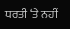ਧਰਤੀ ‘ਤੇ ਨਹੀਂ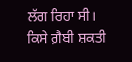ਲੱਗ ਰਿਹਾ ਸੀ। ਕਿਸੇ ਗ਼ੈਬੀ ਸ਼ਕਤੀ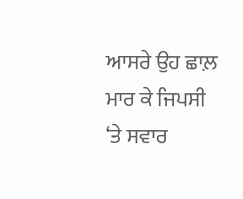ਆਸਰੇ ਉਹ ਛਾਲ਼ ਮਾਰ ਕੇ ਜਿਪਸੀ ‘ਤੇ ਸਵਾਰ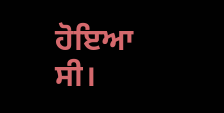ਹੋਇਆ ਸੀ।